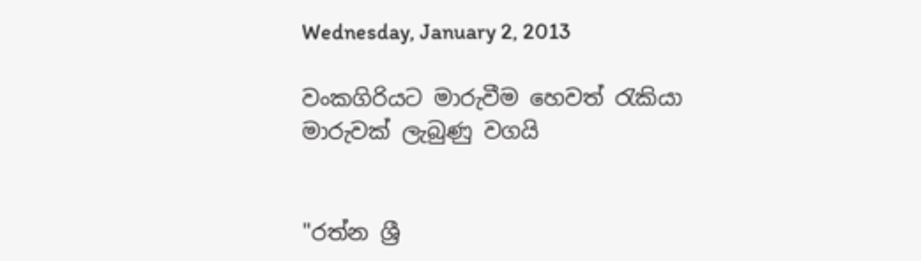Wednesday, January 2, 2013

වංකගිරියට මාරුවීම හෙවත් රැකියා මාරුවක් ලැබුණු වගයි


"රත්න ශ්‍රී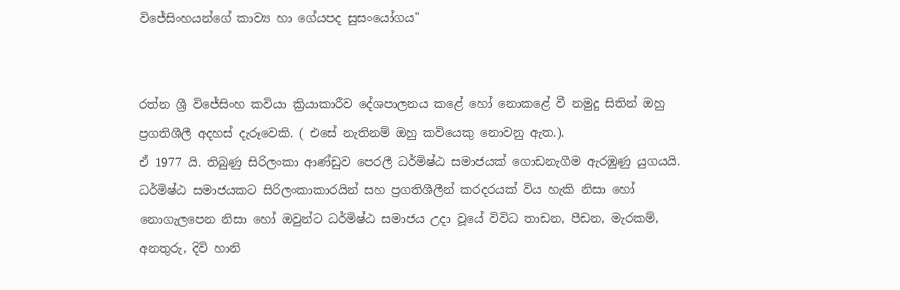විජේසිංහයන්ගේ කාව්‍ය හා ගේයපද සුසංයෝගය"


රත්න ශ්‍රී විජේසිංහ කවියා ක්‍රියාකාරීව දේශපාලනය කළේ හෝ නොකළේ වී නමුදු සිතින් ඔහු ප්‍රගතිශීලී අදහස් දැරූවෙකි. ( එසේ නැතිනම් ඔහු කවියෙකු නොවනු ඇත.).
ඒ 1977 යි. තිබුණු සිරිලංකා ආණ්ඩුව පෙරලී ධර්මිෂ්ඨ සමාජයක් ගොඩනැගීම ඇරඹුණු යුගයයි. ධර්මිෂ්ඨ සමාජයකට සිරිලංකාකාරයින් සහ ප්‍රගතිශීලීන් කරදරයක් විය හැකි නිසා හෝ නොගැලපෙන නිසා හෝ ඔවුන්ට ධර්මිෂ්ඨ සමාජය උදා වූයේ විවිධ තාඩන, පීඩන, මැරකම්, අනතුරු, දිවි හානි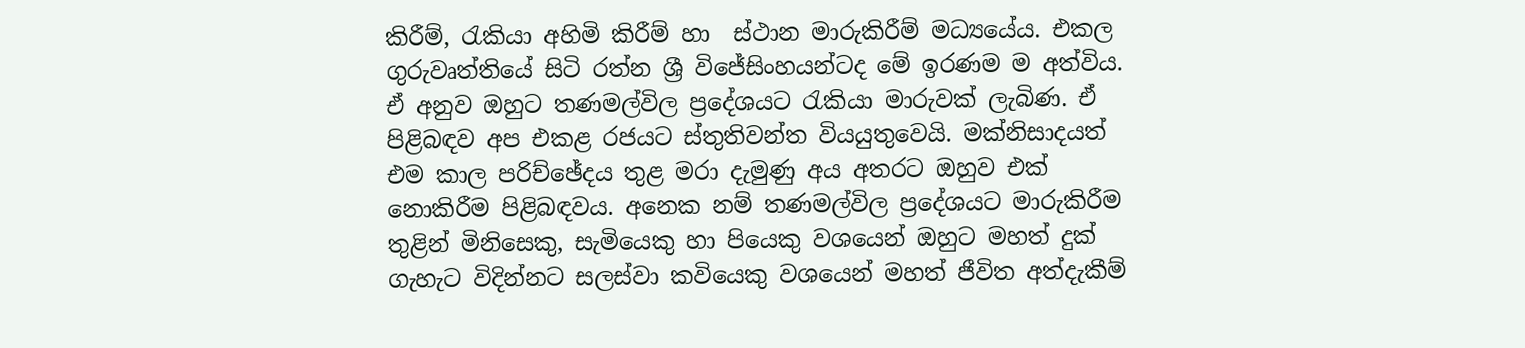කිරීම්, රැකියා අහිමි කිරීම් හා  ස්ථාන මාරුකිරීම් මධ්‍යයේය. එකල ගුරුවෘත්තියේ සිටි රත්න ශ්‍රී විජේසිංහයන්ටද මේ ඉරණම ම අත්විය. ඒ අනුව ඔහුට තණමල්විල ප්‍රදේශයට රැකියා මාරුවක් ලැබිණ. ඒ පිළිබඳව අප එකළ රජයට ස්තුතිවන්ත වියයුතුවෙයි. මක්නිසාදයත් එම කාල පරිච්ඡේදය තුළ මරා දැමුණු අය අතරට ඔහුව එක් නොකිරීම පිළිබඳවය. අනෙක නම් තණමල්විල ප්‍රදේශයට මාරුකිරීම තුළින් මිනිසෙකු, සැමියෙකු හා පියෙකු වශයෙන් ඔහුට මහත් දුක් ගැහැට විදින්නට සලස්වා කවියෙකු වශයෙන් මහත් ජීවිත අත්දැකීම්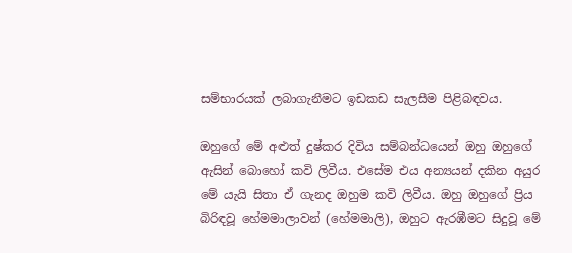සම්භාරයක් ලබාගැනීමට ඉඩකඩ සැලසීම පිළිබඳවය.

ඔහුගේ මේ අළුත් දුෂ්කර දිවිය සම්බන්ධයෙන් ඔහු ඔහුගේ ඇසින් බොහෝ කවි ලිවීය. එසේම එය අන්‍යයන් දකින අයුර මේ යැයි සිතා ඒ ගැනද ඔහුම කවි ලිවීය. ඔහු ඔහුගේ ප්‍රිය බිරිඳවූ හේමමාලාවන් (හේමමාලි), ඔහුට ඇරඹීමට සිදුවූ මේ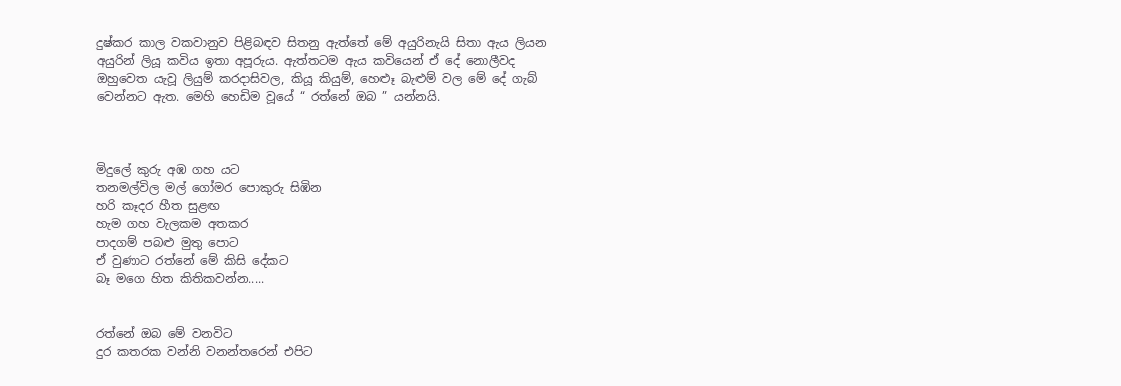දුෂ්කර කාල වකවානුව පිළිබඳව සිතනු ඇත්තේ මේ අයුරිනැයි සිතා ඇය ලියන අයුරින් ලියූ කවිය ඉතා අපූරුය. ඇත්තටම ඇය කවියෙන් ඒ දේ නොලීවද ඔහුවෙත යැවූ ලියුම් කරදාසිවල, කියූ කියුම්, හෙළූ බැළුම් වල මේ දේ ගැබ් වෙන්නට ඇත. මෙහි හෙඩිම වූයේ “ රත්නේ ඔබ ” යන්නයි.



මිදුලේ කුරු අඹ ගහ යට
තනමල්විල මල් ගෝමර පොකුරු සිඹින
හරි කෑදර හීත සුළඟ
හැම ගහ වැලකම අතකර
පාදගම් පබළු මුතු පොට
ඒ වුණාට රත්නේ මේ කිසි දේකට
බෑ මගෙ හිත කිතිකවන්න.....


රත්නේ ඔබ මේ වනවිට
දුර කතරක වන්නි වනන්තරෙන් එපිට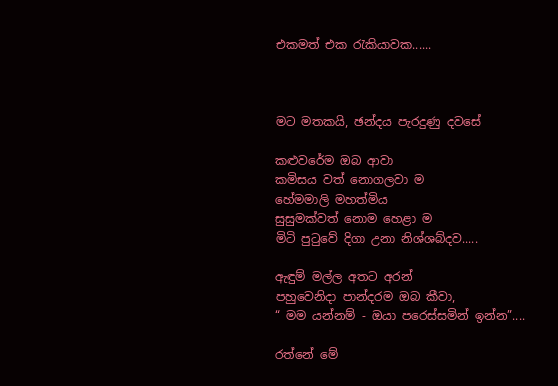එකමත් එක රැකියාවක......



මට මතකයි, ඡන්දය පැරදුණු දවසේ

කළුවරේම ඔබ ආවා
කමිසය වත් නොගලවා ම
හේමමාලි මහත්මිය
සුසුමක්වත් නොම හෙළා ම
මිටි පුටුවේ දිගා උනා නිශ්ශබ්දව.....

ඇඳුම් මල්ල අතට අරන්
පහුවෙනිදා පාන්දරම ඔබ කීවා,
“ මම යන්නම් - ඔයා පරෙස්සමින් ඉන්න”....

රත්නේ මේ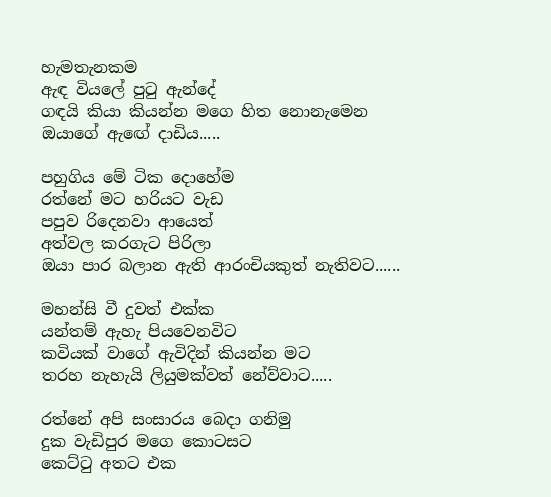හැමතැනකම
ඇඳ වියලේ පුටු ඇන්දේ
ගඳයි කියා කියන්න මගෙ හිත නොනැමෙන
ඔයාගේ ඇඟේ දාඩිය.....

පහුගිය මේ ටික දොහේම
රත්නේ මට හරියට වැඩ
පපුව රිදෙනවා ආයෙත්
අත්වල කරගැට පිරිලා
ඔයා පාර බලාන ඇති ආරංචියකුත් නැතිවට......

මහන්සි වී දුවත් එක්ක
යන්තම් ඇහැ පියවෙනවිට
කවියක් වාගේ ඇවිදින් කියන්න මට
තරහ නැහැයි ලියුමක්වත් නේව්වාට.....

රත්නේ අපි සංසාරය බෙදා ගනිමු
දුක වැඩිපුර මගෙ කොටසට
කෙට්ටු අතට එක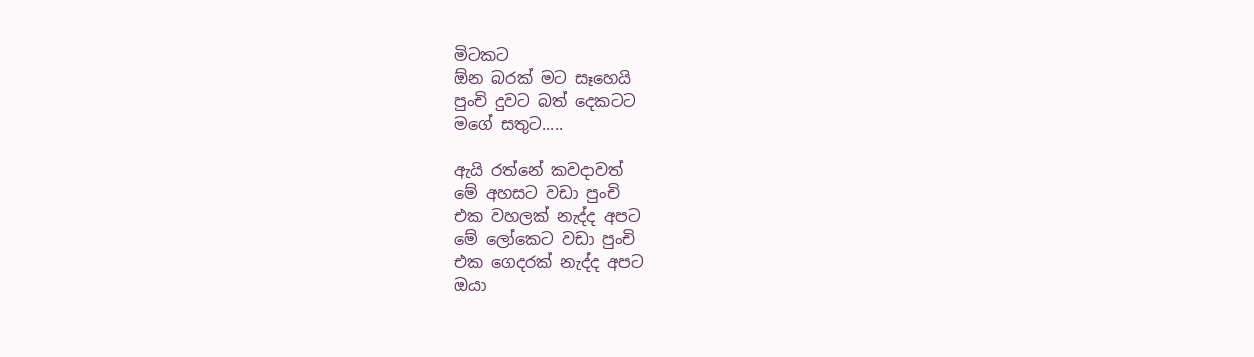මිටකට
ඕන බරක් මට සෑහෙයි
පුංචි දුවට බත් දෙකටට
මගේ සතුට.....

ඇයි රත්නේ කවදාවත්
මේ අහසට වඩා පුංචි
එක වහලක් නැද්ද අපට
මේ ලෝකෙට වඩා පුංචි
එක ගෙදරක් නැද්ද අපට
ඔයා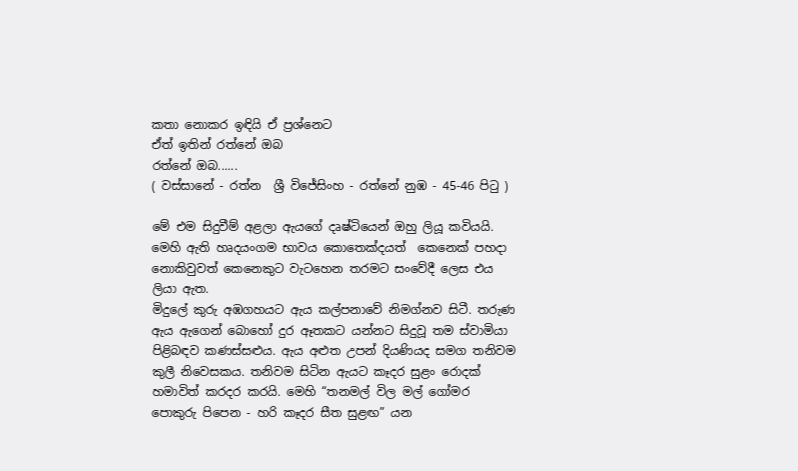කතා නොකර ඉඳියි ඒ ප්‍රශ්නෙට
ඒත් ඉතින් රත්නේ ඔබ
රත්නේ ඔබ......
( වස්සානේ - රත්න  ශ්‍රී විජේසිංහ - රත්නේ නුඹ - 45-46 පිටු )

මේ එම සිදුවීම් අළලා ඇයගේ දෘෂ්ටියෙන් ඔහු ලියූ කවියයි. මෙහි ඇති හෘදයංගම භාවය කොතෙක්දයත්  කෙනෙක් පහදා නොකිවුවත් කෙනෙකුට වැටහෙන තරමට සංවේදී ලෙස එය ලියා ඇත.
මිදුලේ කුරු අඹගහයට ඇය කල්පනාවේ නිමග්නව සිටී. තරුණ ඇය ඇගෙන් බොහෝ දුර ඈතකට යන්නට සිදුවූ තම ස්වාමියා පිළිබඳව කණස්සළුය. ඇය අළුත උපන් දියණියද සමග තනිවම කුලී නිවෙසකය. තනිවම සිටින ඇයට කෑදර සුළං රොදක් හමාවිත් කරදර කරයි. මෙහි “තනමල් විල මල් ගෝමර පොකුරු පිපෙන - හරි කෑදර සීත සුළඟ” යන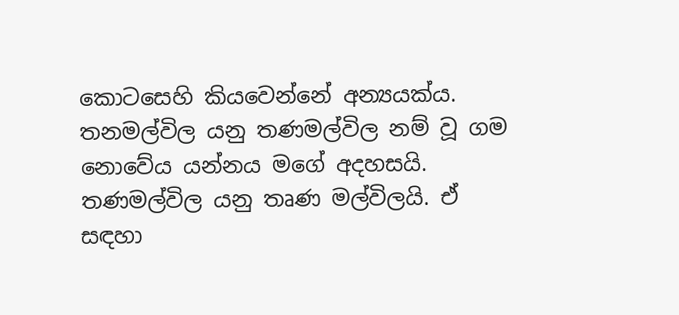කොටසෙහි කියවෙන්නේ අන්‍යයක්ය. තනමල්විල යනු තණමල්විල නම් වූ ගම නොවේය යන්නය මගේ අදහසයි. තණමල්විල යනු තෘණ මල්විලයි. ඒ සඳහා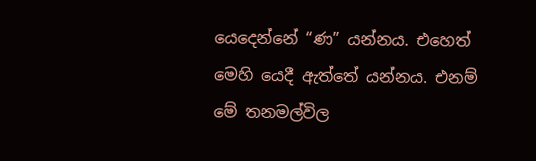යෙදෙන්නේ “ණ” යන්නය. එහෙත් මෙහි යෙදී ඇත්තේ යන්නය. එනම් මේ තනමල්විල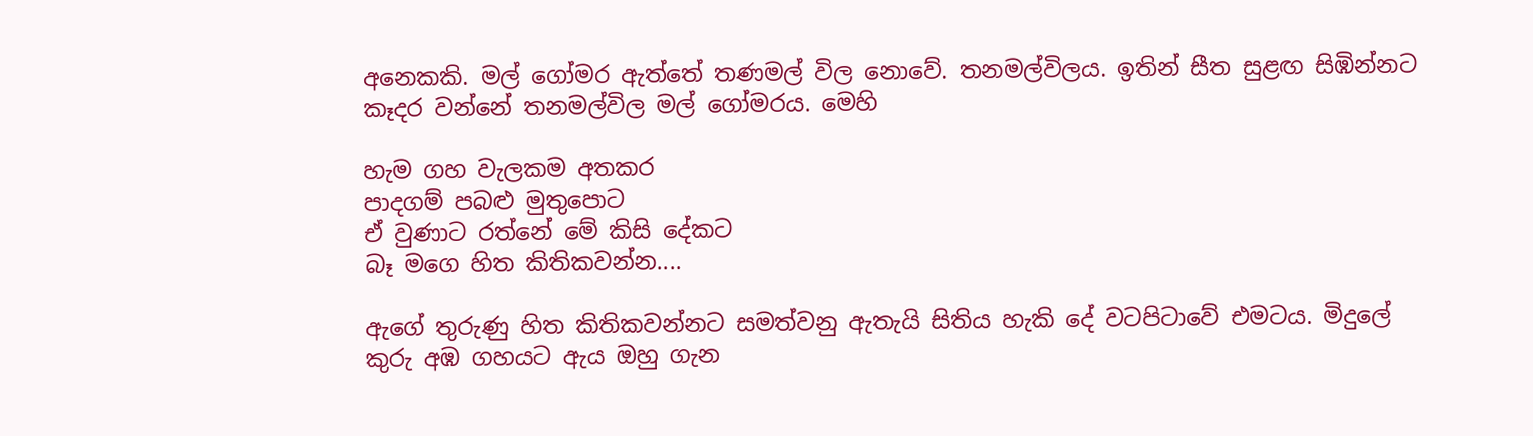අනෙකකි. මල් ගෝමර ඇත්තේ තණමල් විල නොවේ. තනමල්විලය. ඉතින් සීත සුළඟ සිඹින්නට කෑදර වන්නේ තනමල්විල මල් ගෝමරය. මෙහි

හැම ගහ වැලකම අතකර
පාදගම් පබළු මුතුපොට
ඒ වුණාට රත්නේ මේ කිසි දේකට
බෑ මගෙ හිත කිතිකවන්න....

ඇගේ තුරුණු හිත කිතිකවන්නට සමත්වනු ඇතැයි සිතිය හැකි දේ වටපිටාවේ එමටය. මිදුලේ කුරු අඹ ගහයට ඇය ඔහු ගැන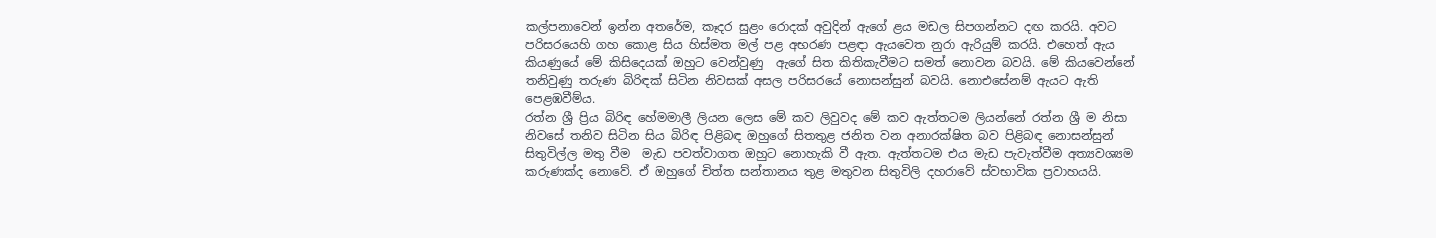කල්පනාවෙන් ඉන්න අතරේම, කෑදර සුළං රොදක් අවුදින් ඇගේ ළය මඩල සිපගන්නට දඟ කරයි. අවට පරිසරයෙහි ගහ කොළ සිය හිස්මත මල් පළ අභරණ පළඳා ඇයවෙත නුරා ඇරියුම් කරයි. එහෙත් ඇය කියණුයේ මේ කිසිදෙයක් ඔහුට වෙන්වුණු  ඇගේ සිත කිතිකැවීමට සමත් නොවන බවයි. මේ කියවෙන්නේ තනිවුණු තරුණ බිරිඳක් සිටින නිවසක් අසල පරිසරයේ නොසන්සුන් බවයි. නොඑසේනම් ඇයට ඇති පෙළඹවීම්ය.
රත්න ශ්‍රී ප්‍රිය බිරිඳ හේමමාලී ලියන ලෙස මේ කව ලිවුවද මේ කව ඇත්තටම ලියන්නේ රත්න ශ්‍රී ම නිසා නිවසේ තනිව සිටින සිය බිරිඳ පිළිබඳ ඔහුගේ සිතතුළ ජනිත වන අනාරක්ෂිත බව පිළිබඳ නොසන්සුන් සිතුවිල්ල මතු වීම  මැඩ පවත්වාගත ඔහුට නොහැකි වී ඇත. ඇත්තටම එය මැඩ පැවැත්වීම අත්‍යවශ්‍යම කරුණක්ද නොවේ. ඒ ඔහුගේ චිත්ත සන්තානය තුළ මතුවන සිතුවිලි දහරාවේ ස්වභාවික ප්‍රවාහයයි.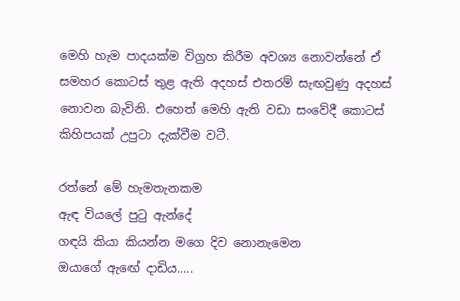මෙහි හැම පාදයක්ම විග්‍රහ කිරීම අවශ්‍ය නොවන්නේ ඒ සමහර කොටස් තුළ ඇති අදහස් එතරම් සැඟවුණු අදහස් නොවන බැවිනි. එහෙත් මෙහි ඇති වඩා සංවේදී කොටස් කිහිපයක් උපුටා දැක්වීම වටී.

රත්නේ මේ හැමතැනකම
ඇඳ වියලේ පුටු ඇන්දේ
ගඳයි කියා කියන්න මගෙ දිව නොනැමෙන
ඔයාගේ ඇඟේ දාඩිය.....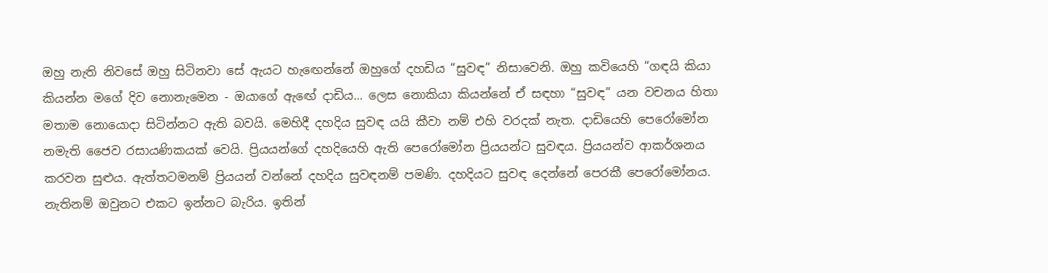ඔහු නැති නිවසේ ඔහු සිටිනවා සේ ඇයට හැඟෙන්නේ ඔහුගේ දහඩිය “සුවඳ” නිසාවෙනි. ඔහු කවියෙහි “ගඳයි කියා කියන්න මගේ දිව නොනැමෙන - ඔයාගේ ඇඟේ දාඩිය... ලෙස නොකියා කියන්නේ ඒ සඳහා “සුවඳ” යන වචනය හිතා මතාම නොයොදා සිටින්නට ඇති බවයි. මෙහිදී දහදිය සුවඳ යයි කීවා නම් එහි වරදක් නැත. දාඩියෙහි පෙරෝමෝන නමැති ජෛව රසායණිකයක් වෙයි. ප්‍රියයන්ගේ දහදියෙහි ඇති පෙරෝමෝන ප්‍රියයන්ට සුවඳය. ප්‍රියයන්ව ආකර්ශනය කරවන සුළුය. ඇත්තටමනම් ප්‍රියයන් වන්නේ දහදිය සුවඳනම් පමණි. දහදියට සුවඳ දෙන්නේ පෙරකී පෙරෝමෝනය. නැතිනම් ඔවුනට එකට ඉන්නට බැරිය. ඉතින්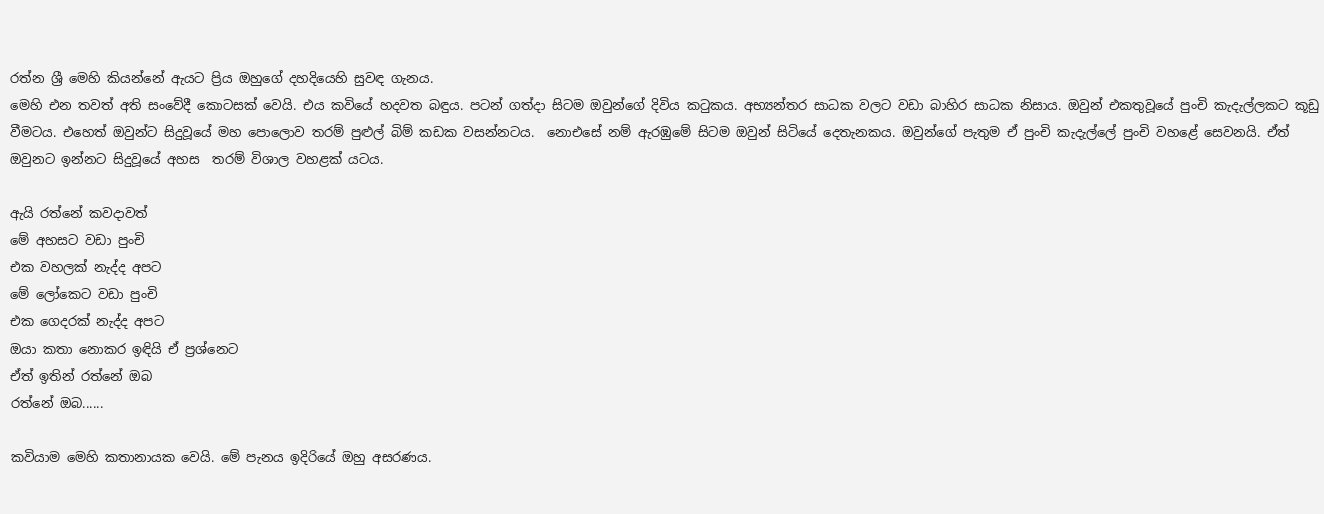රත්න ශ්‍රී මෙහි කියන්නේ ඇයට ප්‍රිය ඔහුගේ දහදියෙහි සුවඳ ගැනය.
මෙහි එන තවත් අති සංවේදී කොටසක් වෙයි. එය කවියේ හදවත බඳුය. පටන් ගත්දා සිටම ඔවුන්ගේ දිවිය කටුකය. අභ්‍යන්තර සාධක වලට වඩා බාහිර සාධක නිසාය. ඔවුන් එකතුවූයේ පුංචි කැදැල්ලකට කූඩු වීමටය. එහෙත් ඔවුන්ට සිදුවූයේ මහ පොලොව තරම් පුළුල් බිම් කඩක වසන්නටය.  නොඑසේ නම් ඇරඹුමේ සිටම ඔවුන් සිටියේ දෙතැනකය. ඔවුන්ගේ පැතුම ඒ පුංචි කැදැල්ලේ පුංචි වහළේ සෙවනයි. ඒත් ඔවුනට ඉන්නට සිදුවූයේ අහස  තරම් විශාල වහළක් යටය.

ඇයි රත්නේ කවදාවත්
මේ අහසට වඩා පුංචි
එක වහලක් නැද්ද අපට
මේ ලෝකෙට වඩා පුංචි
එක ගෙදරක් නැද්ද අපට
ඔයා කතා නොකර ඉඳියි ඒ ප්‍රශ්නෙට
ඒත් ඉතින් රත්නේ ඔබ
රත්නේ ඔබ......

කවියාම මෙහි කතානායක වෙයි. මේ පැනය ඉදිරියේ ඔහු අසරණය.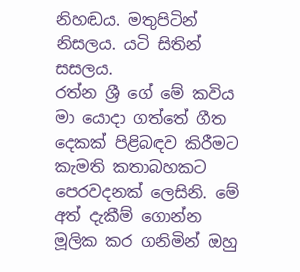නිහඬය. මතුපිටින් නිසලය. යටි සිතින් සසලය.
රත්න ශ්‍රී ගේ මේ කවිය මා යොදා ගත්තේ ගීත දෙකක් පිළිබඳව කිරීමට කැමති කතාබහකට පෙරවදනක් ලෙසිනි. මේ අත් දැකීම් ගොන්න මූලික කර ගනිමින් ඔහු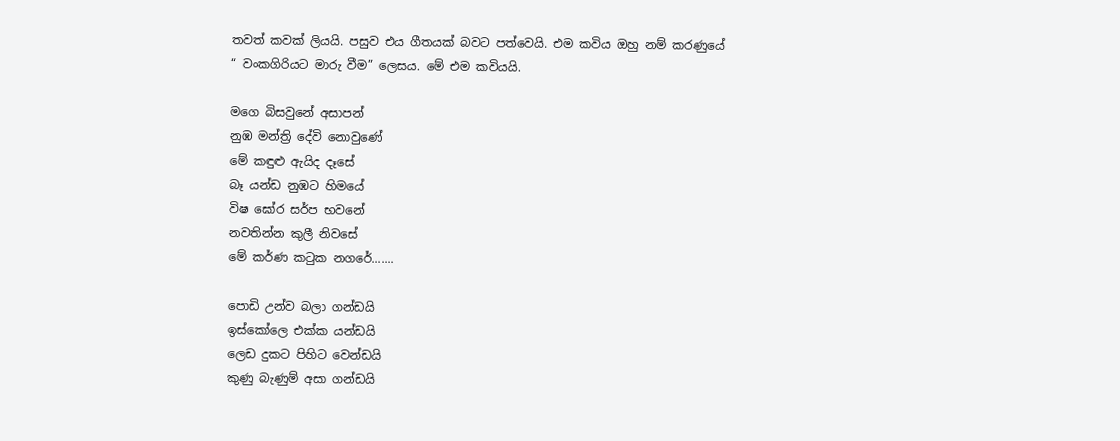තවත් කවක් ලියයි. පසුව එය ගීතයක් බවට පත්වෙයි. එම කවිය ඔහු නම් කරණුයේ
“ වංකගිරියට මාරු වීම” ලෙසය. මේ එම කවියයි.

මගෙ බිසවුනේ අසාපන්
නුඹ මන්ත්‍රි දේවි නොවුණේ
මේ කඳුළු ඇයිද දෑසේ
බෑ යන්ඩ නුඹට හිමයේ
විෂ ඝෝර සර්ප භවනේ
නවතින්න කුලී නිවසේ
මේ කර්ණ කටුක නගරේ.......

පොඩි උන්ව බලා ගන්ඩයි
ඉස්කෝලෙ එක්ක යන්ඩයි
ලෙඩ දුකට පිහිට වෙන්ඩයි
කුණු බැණුම් අසා ගන්ඩයි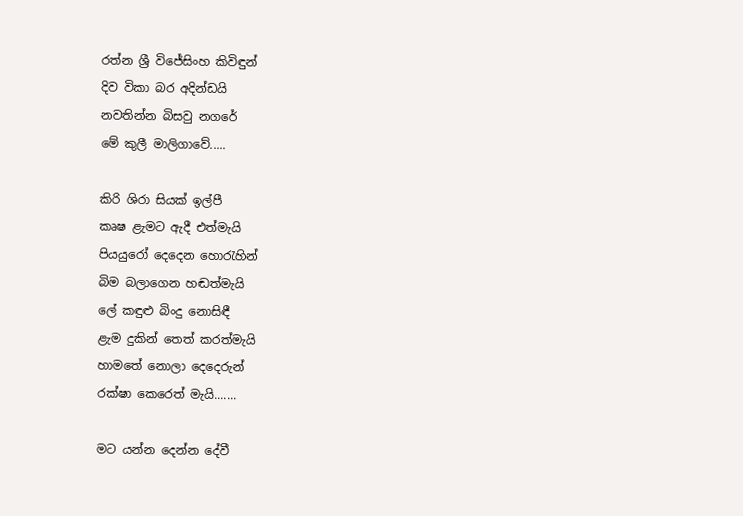රත්න ශ්‍රී විජේසිංහ කිවිඳුන්
දිව විකා බර අදින්ඩයි
නවතින්න බිසවු නගරේ
මේ කුලී මාලිගාවේ.....

කිරි ශිරා සියක් ඉල්පී
කෘෂ ළැමට ඇදී එත්මැයි
පියයුරෝ දෙදෙන හොරැහින්
බිම බලාගෙන හඬත්මැයි
ලේ කඳුළු බිංදු නොසිඳී
ළැම දුකින් තෙත් කරත්මැයි
හාමතේ නොලා දෙදෙරුන්
රක්ෂා කෙරෙත් මැයි.......

මට යන්න දෙන්න දේවී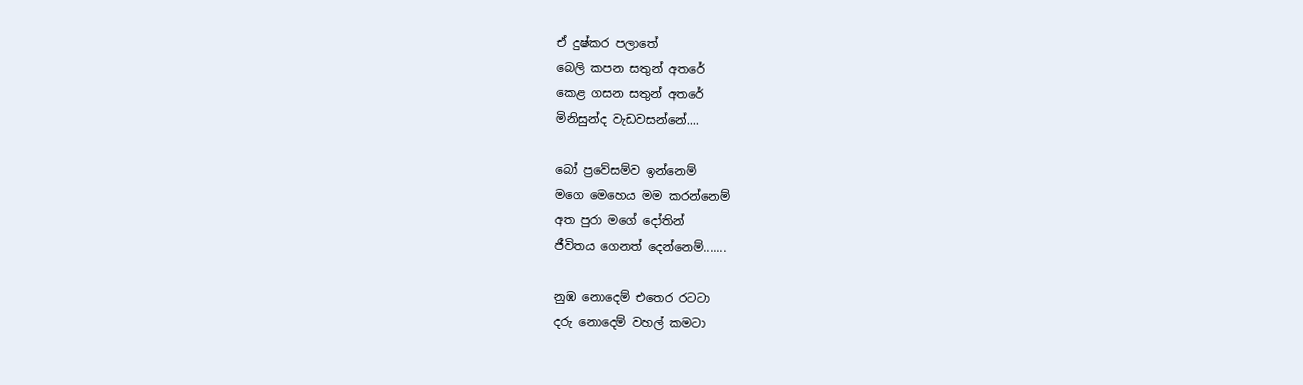ඒ දුෂ්කර පලාතේ
බෙලි කපන සතුන් අතරේ
කෙළ ගසන සතුන් අතරේ
මිනිසුන්ද වැඩවසන්නේ....

බෝ ප්‍රවේසම්ව ඉන්නෙම්
මගෙ මෙහෙය මම කරන්නෙම්
අත පුරා මගේ දෝතින්
ජීවිතය ගෙනත් දෙන්නෙම්.......

නුඹ නොදෙම් එතෙර රටටා
දරු නොදෙම් වහල් කමටා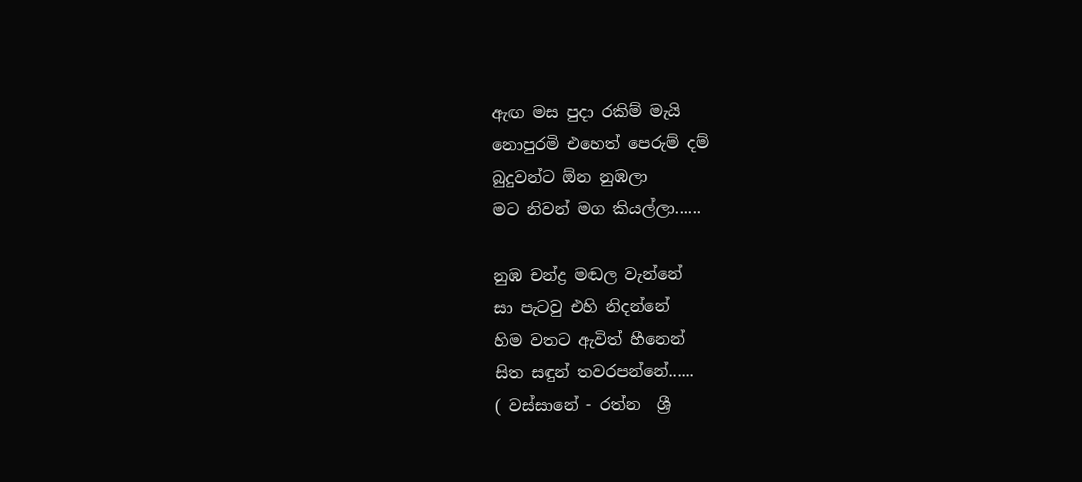ඇඟ මස පුදා රකිම් මැයි
නොපුරමි එහෙත් පෙරුම් දම්
බුදුවන්ට ඕන නුඹලා
මට නිවන් මග කියල්ලා......

නුඹ චන්ද්‍ර මඬල වැන්නේ
සා පැටවු එහි නිදන්නේ
හිම වතට ඇවිත් හීනෙන්
සිත සඳුන් තවරපන්නේ......
( වස්සානේ - රත්න  ශ්‍රී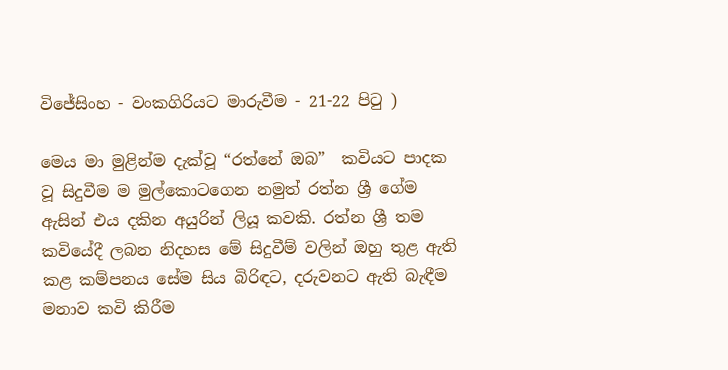විජේසිංහ - වංකගිරියට මාරුවීම - 21-22 පිටු )

මෙය මා මුළින්ම දැක්වූ “රත්නේ ඔබ”  කවියට පාදක වූ සිදුවීම ම මුල්කොටගෙන නමුත් රත්න ශ්‍රී ගේම ඇසින් එය දකින අයුරින් ලියූ කවකි. රත්න ශ්‍රී තම කවියේදී ලබන නිදහස මේ සිදුවීම් වලින් ඔහු තුළ ඇති කළ කම්පනය සේම සිය බිරිඳට, දරුවනට ඇති බැඳීම මනාව කවි කිරීම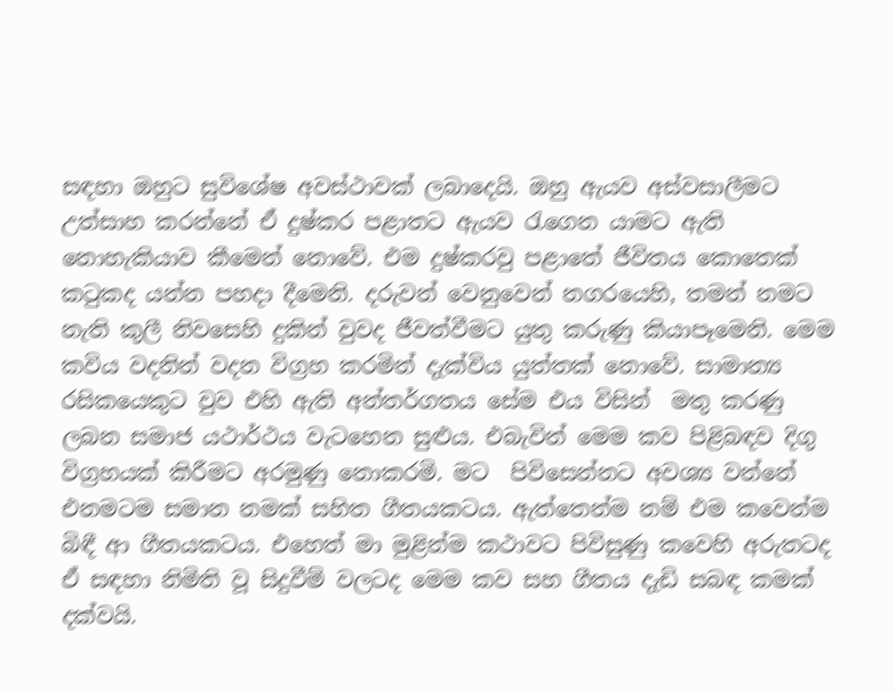සඳහා ඔහුට සුවිශේෂ අවස්ථාවක් ලබාදෙයි. ඔහු ඇයව අස්වසාලීමට උත්සාහ කරන්නේ ඒ දුෂ්කර පළාතට ඇයව රැගෙන යාමට ඇති නොහැකියාව කීමෙන් නොවේ. එම දුෂ්කරවු පළාතේ ජීවිතය කොතෙක් කටුකද යන්න පහදා දීමෙනි. දරුවන් වෙනුවෙන් නගරයෙහි, තමන් නමට නැති කුලී නිවසෙහි දුකින් වුවද ජීවත්වීමට යුතු කරුණු කියාපෑමෙනි. මෙම කවිය වදනින් වදන විග්‍රහ කරමින් දැක්විය යුත්තක් නොවේ. සාමාන්‍ය රසිකයෙකුට වුව එහි ඇති අන්තර්ගතය සේම එය විසින්  මතු කරණු ලබන සමාජ යථාර්ථය වැටහෙන සුළුය. එබැවින් මෙම කව පිළිබඳව දිගු විග්‍රහයක් කිරීමට අරමුණු නොකරමි. මට  පිවිසෙන්නට අවශ්‍ය වන්නේ එනමටම සමාන නමක් සහිත ගීතයකටය. ඇත්තෙන්ම නම් එම කවෙන්ම බිඳී ආ ගීතයකටය. එහෙත් මා මුළින්ම කථාවට පිවිසුණු කවෙහි අරුතටද ඒ සඳහා නිමිති වූ සිදුවීම් වලටද මෙම කව සහ ගීතය දැඩි සබඳ කමක් දක්වයි.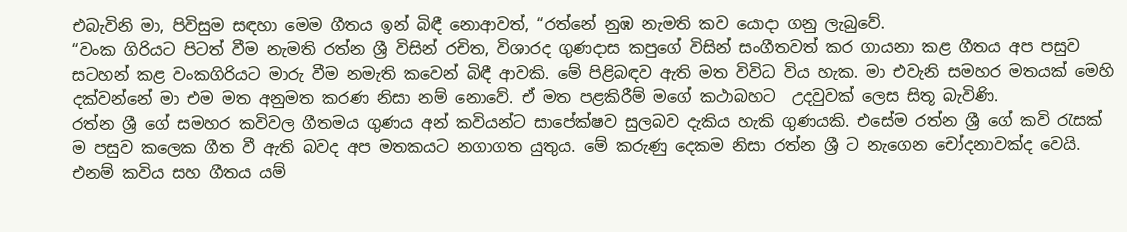එබැවිනි මා, පිවිසුම සඳහා මෙම ගීතය ඉන් බිඳී නොආවත්, “රත්නේ නුඹ නැමති කව යොදා ගනු ලැබුවේ.
“වංක ගිරියට පිටත් වීම නැමති රත්න ශ්‍රී විසින් රචිත, විශාරද ගුණදාස කපුගේ විසින් සංගීතවත් කර ගායනා කළ ගීතය අප පසුව සටහන් කළ වංකගිරියට මාරු වීම නමැති කවෙන් බිඳී ආවකි. මේ පිළිබඳව ඇති මත විවිධ විය හැක. මා එවැනි සමහර මතයක් මෙහි දක්වන්නේ මා එම මත අනුමත කරණ නිසා නම් නොවේ. ඒ මත පළකිරීම් මගේ කථාබහට  උදවුවක් ලෙස සිතූ බැවිණි.
රත්න ශ්‍රී ගේ සමහර කවිවල ගීතමය ගුණය අන් කවියන්ට සාපේක්ෂව සුලබව දැකිය හැකි ගුණයකි. එසේම රත්න ශ්‍රී ගේ කවි රැසක් ම පසුව කලෙක ගීත වී ඇති බවද අප මතකයට නගාගත යුතුය. මේ කරුණු දෙකම නිසා රත්න ශ්‍රී ට නැගෙන චෝදනාවක්ද වෙයි. එනම් කවිය සහ ගීතය යම්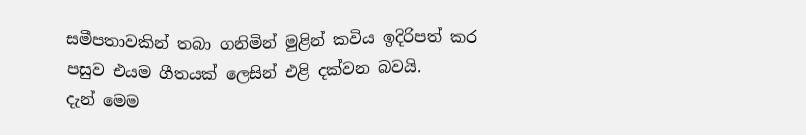සමීපතාවකින් තබා ගනිමින් මුළින් කවිය ඉදිරිපත් කර පසුව එයම ගීතයක් ලෙසින් එළි දක්වන බවයි.
දැන් මෙම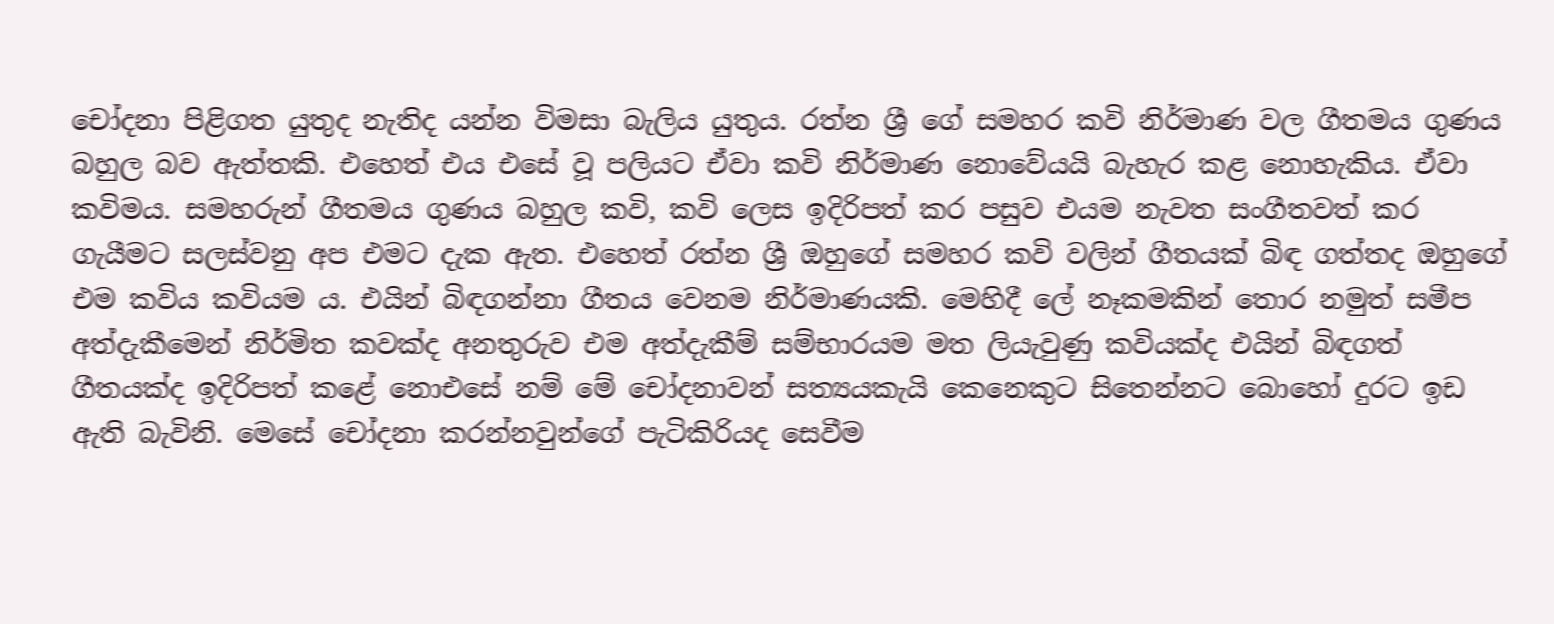චෝදනා පිළිගත යුතුද නැතිද යන්න විමසා බැලිය යුතුය. රත්න ශ්‍රී ගේ සමහර කවි නිර්මාණ වල ගීතමය ගුණය බහුල බව ඇත්තකි. එහෙත් එය එසේ වූ පලියට ඒවා කවි නිර්මාණ නොවේයයි බැහැර කළ නොහැකිය. ඒවා කවිමය. සමහරුන් ගීතමය ගුණය බහුල කවි, කවි ලෙස ඉදිරිපත් කර පසුව එයම නැවත සංගීතවත් කර ගැයීමට සලස්වනු අප එමට දැක ඇත. එහෙත් රත්න ශ්‍රී ඔහුගේ සමහර කවි වලින් ගීතයක් බිඳ ගත්තද ඔහුගේ එම කවිය කවියම ය. එයින් බිඳගන්නා ගීතය වෙනම නිර්මාණයකි. මෙහිදී ලේ නෑකමකින් තොර නමුත් සමීප අත්දැකීමෙන් නිර්මිත කවක්ද අනතුරුව එම අත්දැකීම් සම්භාරයම මත ලියැවුණු කවියක්ද එයින් බිඳගත් ගීතයක්ද ඉදිරිපත් කළේ නොඑසේ නම් මේ චෝදනාවන් සත්‍යයකැයි කෙනෙකුට සිතෙන්නට බොහෝ දුරට ඉඩ ඇති බැවිනි. මෙසේ චෝදනා කරන්නවුන්ගේ පැටිකිරියද සෙවීම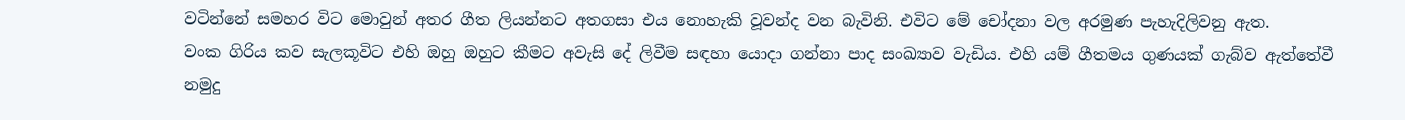වටින්නේ සමහර විට මොවුන් අතර ගීත ලියන්නට අතගසා එය ‍නොහැකි වූවන්ද වන බැවිනි. එවිට මේ චෝදනා වල අරමුණ පැහැදිලිවනු ඇත.
වංක ගිරිය කව සැලකූවිට එහි ඔහු ඔහුට කීමට අවැසි දේ ලිවීම සඳහා යොදා ගන්නා පාද සංඛ්‍යාව වැඩිය. එහි යම් ගීතමය ගුණයක් ගැබ්ව ඇත්තේවී නමුදු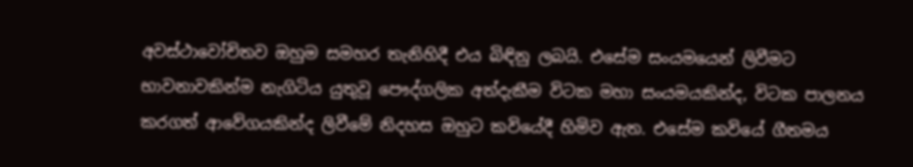අවස්ථාවෝචිතව ඔහුම සමහර තැනිහිදී එය බිඳිනු ලබයි. එසේම සංයමයෙන් ලිවීමට භාවනාවකින්ම නැගිටිය යුතුවූ පෞද්ගලික අත්දැකීම විටක මහා සංයමයකින්ද, විටක පාලනය කරගත් ආවේගයකින්ද ලිවීමේ නිදහස ඔහුට කවියේදී හිමිව ඇත. එසේම කවියේ ගීතමය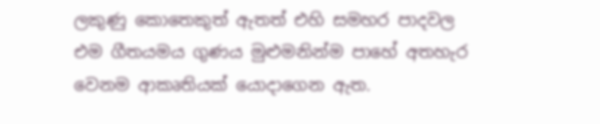ලකුණු කොතෙකුත් ඇතත් එහි සමහර පාදවල එම ගීතයමය ගුණය මුළුමනින්ම පාහේ අතහැර වෙනම ආකෘතියක් යොදාගෙන ඇත.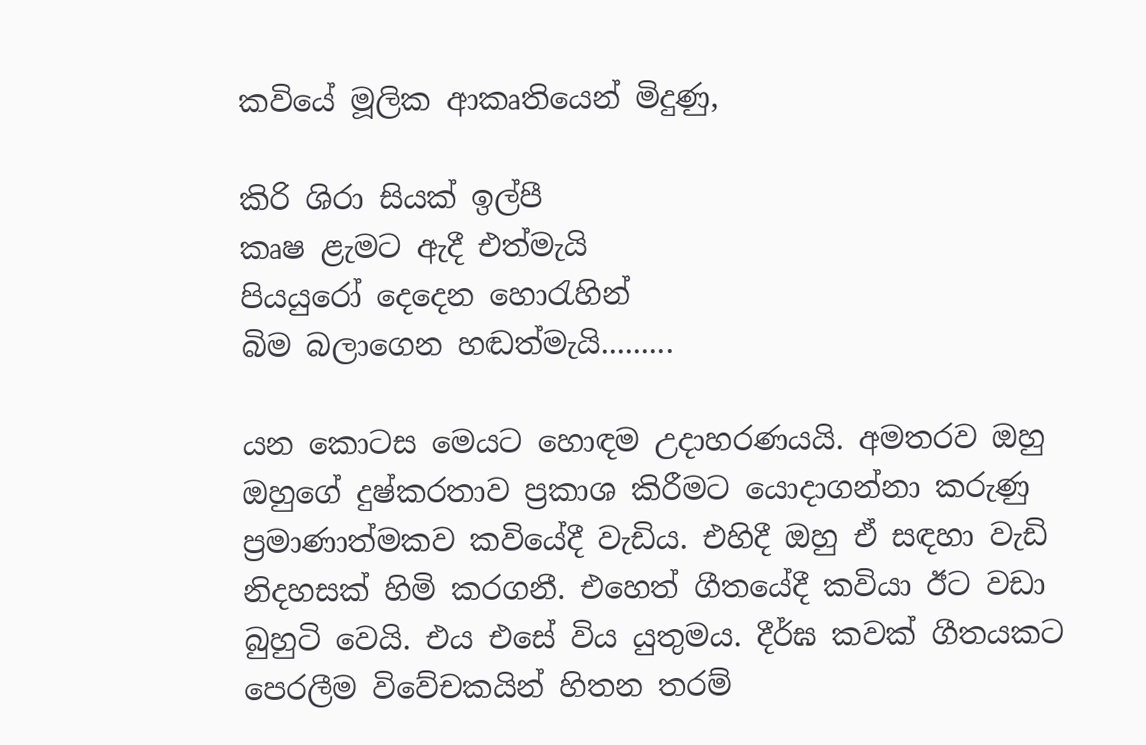කවියේ මූලික ආකෘතියෙන් මිදුණු,

කිරි ශිරා සියක් ඉල්පී
කෘෂ ළැමට ඇදී එත්මැයි
පියයුරෝ දෙදෙන හොරැහින්
බිම බලාගෙන හඬත්මැයි.........

යන කොටස මෙයට හොඳම උදාහරණයයි. අමතරව ඔහු ඔහුගේ දුෂ්කරතාව ප්‍රකාශ කිරීමට යොදාගන්නා කරුණු ප්‍රමාණාත්මකව කවියේදී වැඩිය. එහිදී ඔහු ඒ සඳහා වැඩි නිදහසක් හිමි කරගනී. එහෙත් ගීතයේදී කවියා ඊට වඩා බුහුටි වෙයි. එය එසේ විය යුතුමය. දීර්ඝ කවක් ගීතයකට පෙරලීම විවේචකයින් හිතන තරම්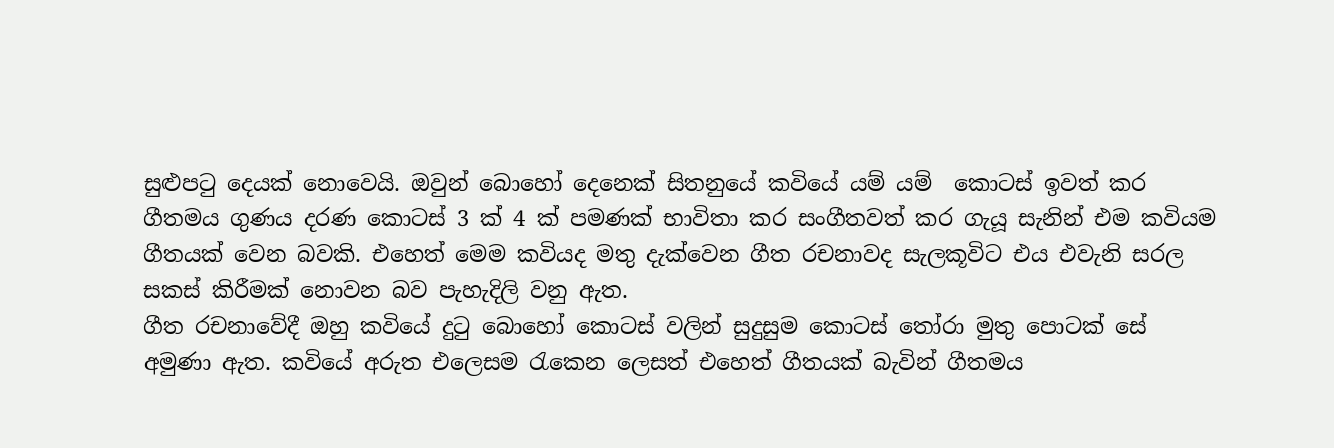සුළුපටු දෙයක් නොවෙයි. ඔවුන් බොහෝ දෙනෙක් සිතනුයේ කවියේ යම් යම්  කොටස් ඉවත් කර ගීතමය ගුණය දරණ කොටස් 3 ක් 4 ක් පමණක් භාවිතා කර සංගීතවත් කර ගැයූ සැනින් එම කවියම ගීතයක් වෙන බවකි. එහෙත් මෙම කවියද මතු දැක්වෙන ගීත රචනාවද සැලකූවිට එය එවැනි සරල සකස් කිරීමක් නොවන බව පැහැදිලි වනු ඇත.
ගීත රචනාවේදී ඔහු කවියේ දුටු බොහෝ කොටස් වලින් සුදුසුම කොටස් තෝරා මුතු පොටක් සේ අමුණා ඇත. කවියේ අරුත එලෙසම රැකෙන ලෙසත් එහෙත් ගීතයක් බැවින් ගීතමය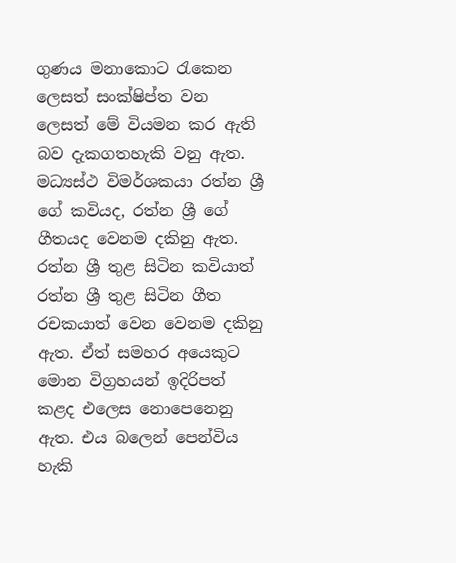ගුණය මනාකොට රැකෙන ලෙසත් සංක්ෂිප්ත වන ලෙසත් මේ වියමන කර ඇති බව දැකගතහැකි වනු ඇත. මධ්‍යස්ථ විමර්ශකයා රත්න ශ්‍රී ගේ කවියද, රත්න ශ්‍රී ගේ ගීතයද වෙනම දකිනු ඇත. රත්න ශ්‍රී තුළ සිටින කවියාත් රත්න ශ්‍රී තුළ සිටින ගීත රචකයාත් වෙන වෙනම දකිනු ඇත. ඒත් සමහර අයෙකුට මොන විග්‍රහයන් ඉදිරිපත් කළද එලෙස නොපෙනෙනු ඇත. එය බලෙන් පෙන්විය හැකි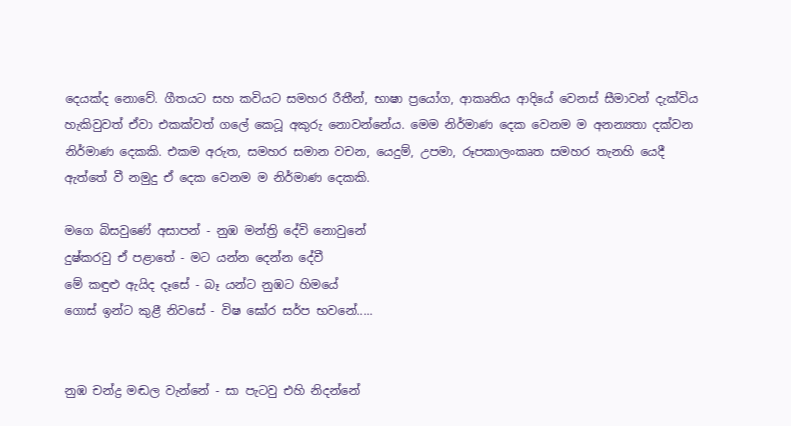දෙයක්ද නොවේ. ගීතයට සහ කවියට සමහර රීතීන්, භාෂා ප්‍රයෝග, ආකෘතිය ආදියේ වෙනස් සීමාවන් දැක්විය හැකිවුවත් ඒවා එකක්වත් ගලේ කෙටූ අකුරු නොවන්නේය. මෙම නිර්මාණ දෙක වෙනම ම අනන්‍යතා දක්වන නිර්මාණ දෙකකි. එකම අරුත, සමහර සමාන වචන, යෙදුම්, උපමා, රූපකාලංකෘත සමහර තැනහි යෙදී ඇත්තේ වී නමුදු ඒ දෙක වෙනම ම නිර්මාණ දෙකකි.

මගෙ බිසවුණේ අසාපන් - නුඹ මන්ත්‍රි දේවි නොවුනේ
දුෂ්කරවු ඒ පළාතේ - මට යන්න දෙන්න දේවී
මේ කඳුළු ඇයිද දෑසේ - බෑ යන්ට නුඹට හිමයේ
ගොස් ඉන්ට කුළී නිවසේ - විෂ ඝෝර සර්ප භවනේ.....


නුඹ චන්ද්‍ර මඬල වැන්නේ - සා පැටවු එහි නිදන්නේ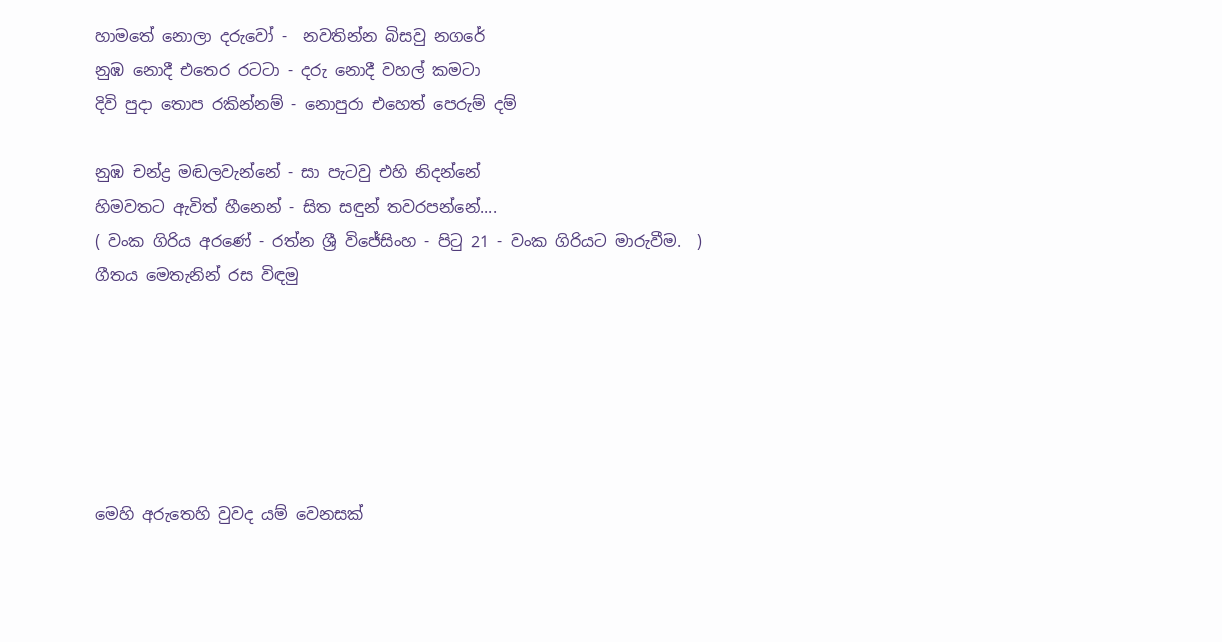හාමතේ නොලා දරුවෝ -  නවතින්න බිසවු නගරේ
නුඹ නොදී එතෙර රටටා - දරු නොදී වහල් කමටා
දිවි පුදා තොප රකින්නම් - නොපුරා එහෙත් පෙරුම් දම්

නුඹ චන්ද්‍ර මඬලවැන්නේ - සා පැටවු එහි නිදන්නේ
හිමවතට ඇවිත් හීනෙන් - සිත සඳුන් තවරපන්නේ....
( වංක ගිරිය අරණේ - රත්න ශ්‍රී විජේසිංහ - පිටු 21 - වංක ගිරියට මාරුවීම.  )
ගීතය මෙතැනින් රස විඳමු






මෙහි අරුතෙහි වුවද යම් වෙනසක්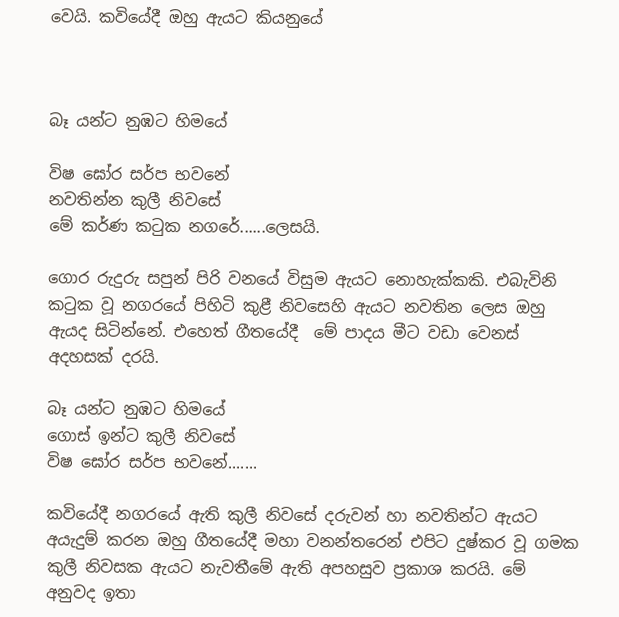වෙයි. කවියේදී ඔහු ඇයට කියනුයේ



බෑ යන්ට නුඹට හිමයේ

විෂ ඝෝර සර්ප භවනේ
නවතින්න කුලී නිවසේ
මේ කර්ණ කටුක නගරේ......ලෙසයි.

ගොර රුදුරු සපුන් පිරි වනයේ විසුම ඇයට නොහැක්කකි. එබැවිනි කටුක වූ නගරයේ පිහිටි කුළී නිවසෙහි ඇයට නවතින ලෙස ඔහු ඇයද සිටින්නේ. එහෙත් ගීතයේදී  මේ පාදය මීට වඩා වෙනස් අදහසක් දරයි.

බෑ යන්ට නුඹට හිමයේ
ගොස් ඉන්ට කුලී නිවසේ
විෂ ඝෝර සර්ප භවනේ.......

කවියේදී නගරයේ ඇති කුලී නිවසේ දරුවන් හා නවතින්ට ඇයට අයැදුම් කරන ඔහු ගීතයේදී මහා වනන්තරෙන් එපිට දුෂ්කර වූ ගමක කුලී නිවසක ඇයට නැවතීමේ ඇති අපහසුව ප්‍රකාශ කරයි. මේ අනුවද ඉතා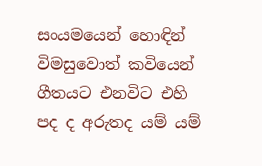සංයමයෙන් හොඳින් විමසුවොත් කවියෙන් ගීතයට එනවිට එහි පද ද අරුතද යම් යම්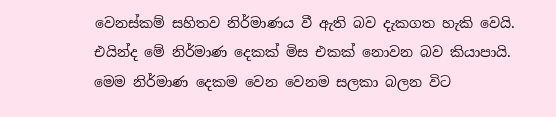වෙනස්කම් සහිතව නිර්මාණය වී ඇති බව දැකගත හැකි වෙයි. එයින්ද මේ නිර්මාණ දෙකක් මිස එකක් නොවන බව කියාපායි.
මෙම නිර්මාණ දෙකම වෙන වෙනම සලකා බලන විට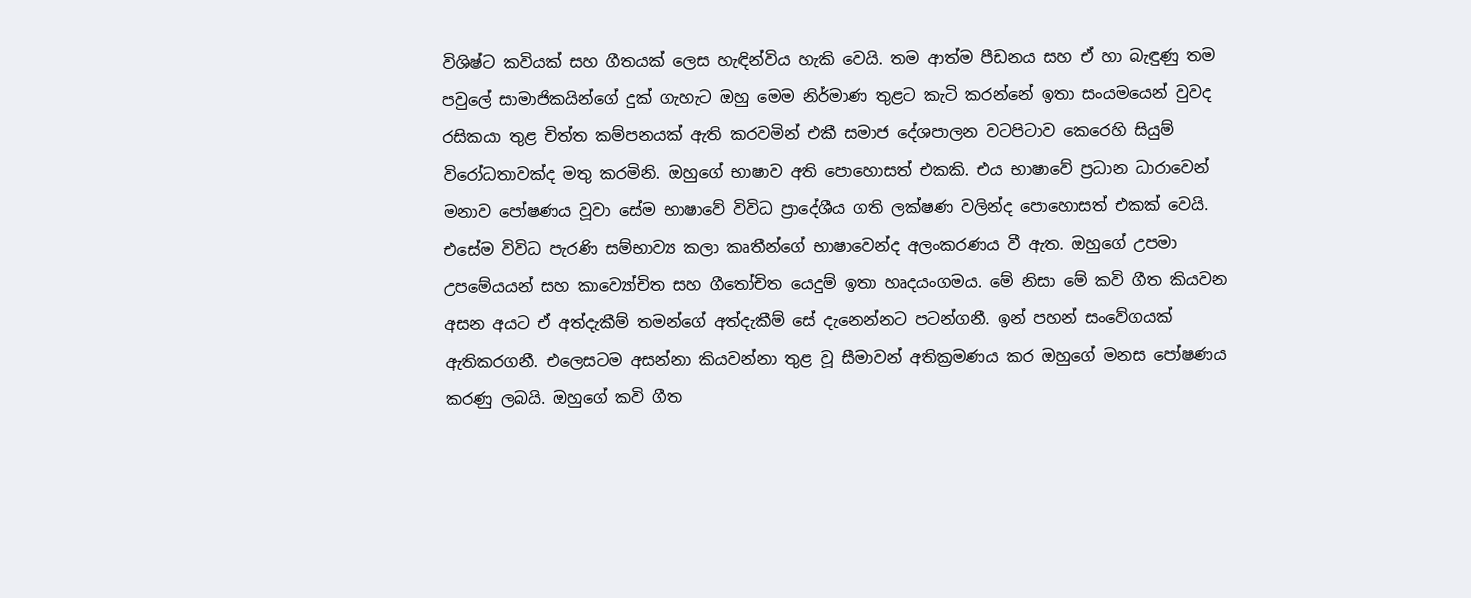විශිෂ්ට කවියක් සහ ගීතයක් ලෙස හැඳින්විය හැකි වෙයි. තම ආත්ම පීඩනය සහ ඒ හා බැඳුණු තම පවුලේ සාමාජිකයින්ගේ දුක් ගැහැට ඔහු මෙම නිර්මාණ තුළට කැටි කරන්නේ ඉතා සංයමයෙන් වුවද රසිකයා තුළ චිත්ත කම්පනයක් ඇති කරවමින් එකී සමාජ දේශපාලන වටපිටාව කෙරෙහි සියුම් විරෝධතාවක්ද මතු කරමිනි. ඔහුගේ භාෂාව අති පොහොසත් එකකි. එය භාෂාවේ ප්‍රධාන ධාරාවෙන් මනාව පෝෂණය වූවා සේම භාෂාවේ විවිධ ප්‍රාදේශීය ගති ලක්ෂණ වලින්ද පොහොසත් එකක් වෙයි. එසේම විවිධ පැරණි සම්භාව්‍ය කලා කෘතීන්ගේ භාෂාවෙන්ද අලංකරණය වී ඇත. ඔහුගේ උපමා උපමේයයන් සහ කාව්‍යෝචිත සහ ගීතෝචිත යෙදුම් ඉතා හෘදයංගමය. මේ නිසා මේ කවි ගීත කියවන අසන අයට ඒ අත්දැකීම් තමන්ගේ අත්දැකීම් සේ දැනෙන්නට පටන්ගනී. ඉන් පහන් සංවේගයක් ඇතිකරගනී. එලෙසටම අසන්නා කියවන්නා තුළ වූ සීමාවන් අතික්‍රමණය කර ඔහුගේ මනස පෝෂණය කරණු ලබයි. ඔහුගේ කවි ගීත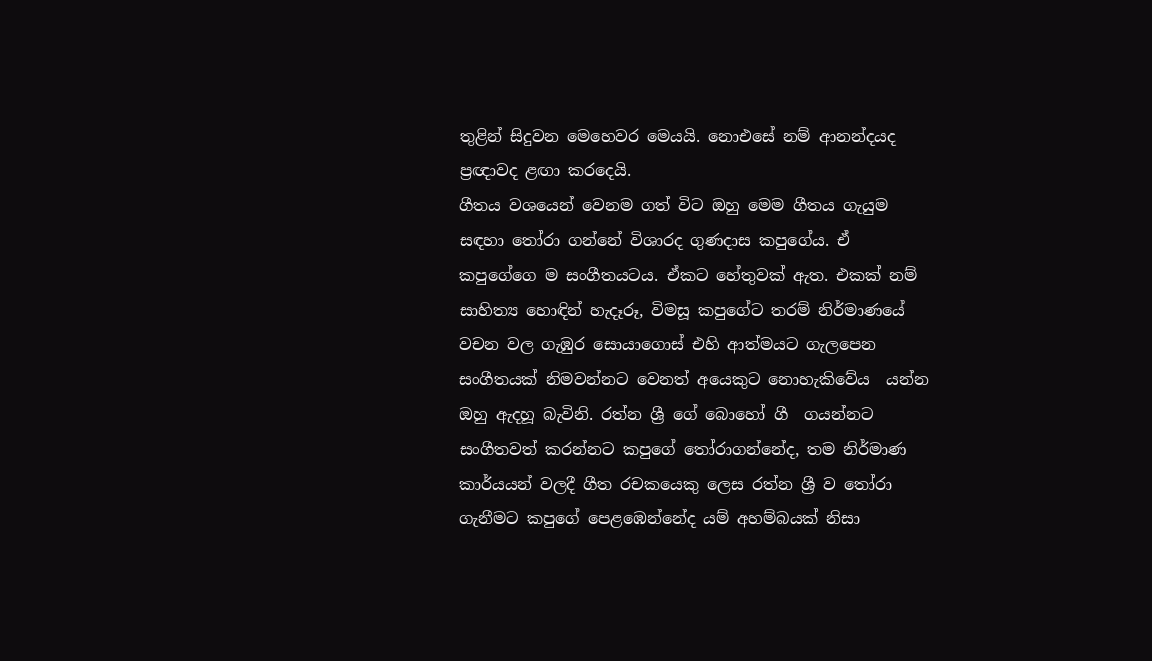තුළින් සිදුවන මෙහෙවර මෙයයි. නොඑසේ නම් ආනන්දයද ප්‍රඥාවද ළඟා කරදෙයි.
ගීතය වශයෙන් වෙනම ගත් විට ඔහු මෙම ගීතය ගැයුම සඳහා තෝරා ගන්නේ විශාරද ගුණදාස කපුගේය. ඒ කපුගේගෙ ම සංගීතයටය. ඒකට හේතුවක් ඇත. එකක් නම් සාහිත්‍ය හොඳින් හැදෑරූ, විමසූ කපුගේට තරම් නිර්මාණයේ වචන වල ගැඹුර සොයාගොස් එහි ආත්මයට ගැලපෙන සංගීතයක් නිමවන්නට වෙනත් අයෙකුට නොහැකිවේය  යන්න ඔහු ඇදහූ බැවිනි. රත්න ශ්‍රී ගේ බොහෝ ගී  ගයන්නට සංගීතවත් කරන්නට කපුගේ තෝරාගන්නේද, තම නිර්මාණ කාර්යයන් වලදී ගීත රචකයෙකු ලෙස රත්න ශ්‍රී ව තෝරා ගැනීමට කපුගේ පෙළඹෙන්නේද යම් අහම්බයක් නිසා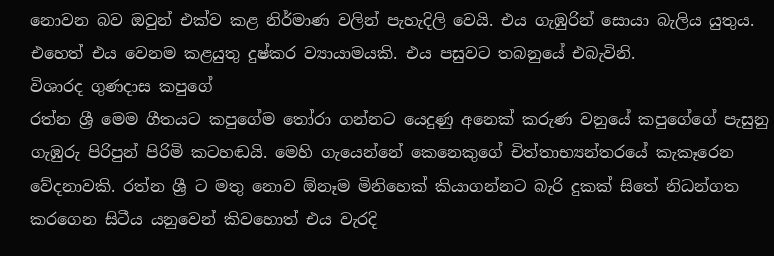නොවන බව ඔවුන් එක්ව කළ නිර්මාණ වලින් පැහැදිලි වෙයි. එය ගැඹුරින් සොයා බැලිය යුතුය. එහෙත් එය වෙනම කළයුතු දුෂ්කර ව්‍යායාමයකි. එය පසුවට තබනුයේ එබැවිනි.
විශාරද ගුණදාස කපුගේ
රත්න ශ්‍රී මෙම ගීතයට කපුගේම තෝරා ගන්නට යෙදුණු අනෙක් කරුණ වනුයේ කපුගේගේ පැසුනු ගැඹුරු පිරිපුන් පිරිමි කටහඬයි. මෙහි ගැයෙන්නේ කෙනෙකුගේ චිත්තාභ්‍යන්තරයේ කැකෑරෙන වේදනාවකි. රත්න ශ්‍රී ට මතු නොව ඕනෑම මිනිහෙක් කියාගන්නට බැරි දුකක් සිතේ නිධන්ගත කරගෙන සිටීය යනුවෙන් කිවහොත් එය වැරදි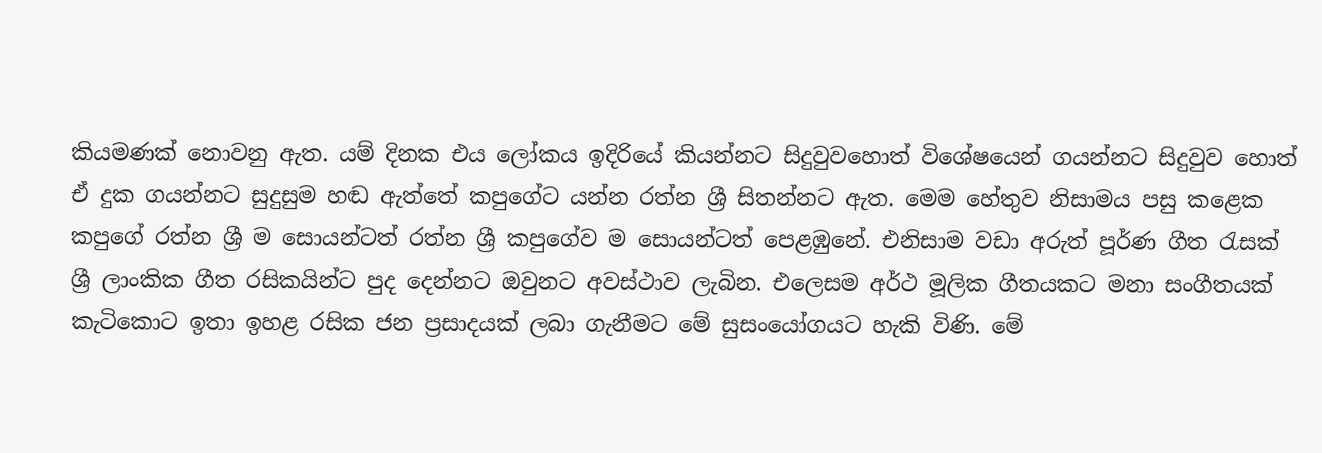කියමණක් නොවනු ඇත. යම් දිනක එය ලෝකය ඉදිරියේ කියන්නට සිදුවුවහොත් විශේෂයෙන් ගයන්නට සිදුවුව හොත් ඒ දුක ගයන්නට සුදුසුම හඬ ඇත්තේ කපුගේට යන්න රත්න ශ්‍රී සිතන්නට ඇත. මෙම හේතුව නිසාමය පසු කළෙක කපුගේ රත්න ශ්‍රී ම සොයන්ටත් රත්න ශ්‍රී කපුගේව ම සොයන්ටත් පෙළඹුනේ. එනිසාම වඩා අරුත් පූර්ණ ගීත රැසක් ශ්‍රී ලාංකික ගීත රසිකයින්ට පුද දෙන්නට ඔවුනට අවස්ථාව ලැබින. එලෙසම අර්ථ මූලික ගීතයකට මනා සංගීතයක් කැටිකොට ඉතා ඉහළ රසික ජන ප්‍රසාදයක් ලබා ගැනීමට මේ සුසංයෝගයට හැකි විණි. මේ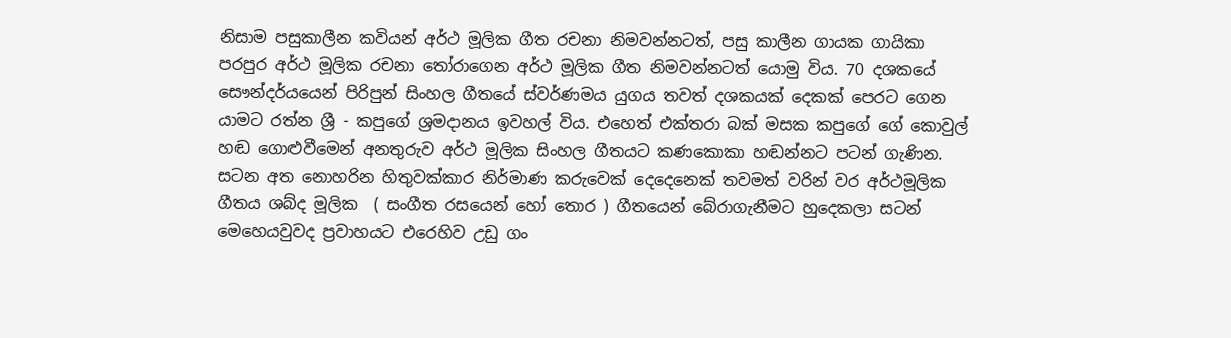නිසාම පසුකාලීන කවියන් අර්ථ මූලික ගීත රචනා නිමවන්නටත්, පසු කාලීන ගායක ගායිකා පරපුර අර්ථ මූලික රචනා තෝරාගෙන අර්ථ මූලික ගීත නිමවන්නටත් යොමු විය. 70 දශකයේ සෞන්දර්යයෙන් පිරිපුන් සිංහල ගීතයේ ස්වර්ණමය යුගය තවත් දශකයක් දෙකක් පෙරට ගෙන යාමට රත්න ශ්‍රී - කපුගේ ශ්‍රමදානය ඉවහල් විය. එහෙත් එක්තරා බක් මසක කපුගේ ගේ කොවුල් හඬ ගොළුවීමෙන් අනතුරුව අර්ථ මූලික සිංහල ගීතයට කණකොකා හඬන්නට පටන් ගැණින. සටන අත නොහරින හිතුවක්කාර නිර්මාණ කරුවෙක් දෙදෙනෙක් තවමත් වරින් වර අර්ථමූලික ගීතය ශබ්ද මූලික  ( සංගීත රසයෙන් හෝ තොර ) ගීතයෙන් බේරාගැනීමට හුදෙකලා සටන් මෙහෙයවුවද ප්‍රවාහයට එරෙහිව උඩු ගං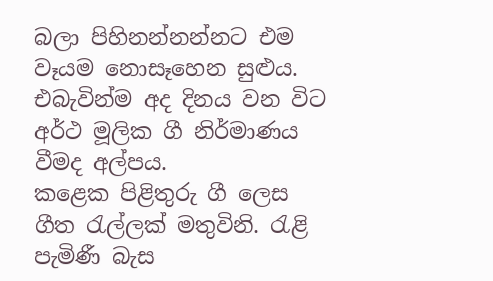බලා පිහිනන්නන්නට එම වෑයම නොසෑහෙන සුළුය. එබැවින්ම අද දිනය වන විට අර්ථ මූලික ගී නිර්මාණය වීමද අල්පය.
කළෙක පිළිතුරු ගී ලෙස ගීත රැල්ලක් මතුවිනි. රැළි පැමිණී බැස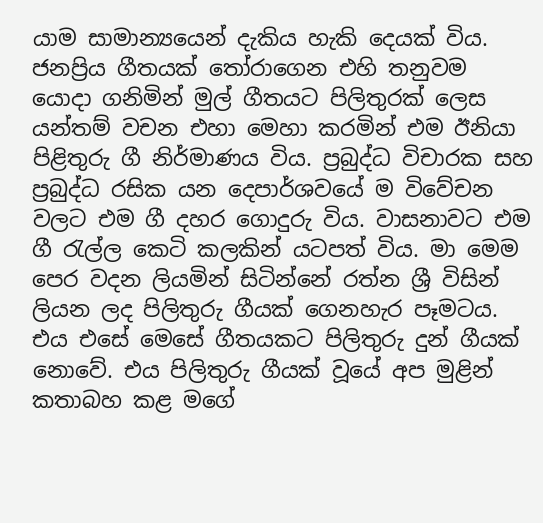යාම සාමාන්‍යයෙන් දැකිය හැකි දෙයක් විය. ජනප්‍රිය ගීතයක් තෝරාගෙන එහි තනුවම යොදා ගනිමින් මුල් ගීතයට පිලිතුරක් ලෙස යන්තම් වචන එහා මෙහා කරමින් එම ඊනියා පිළිතුරු ගී නිර්මාණය විය. ප්‍රබුද්ධ විචාරක සහ ප්‍රබුද්ධ රසික යන දෙපාර්ශවයේ ම විවේචන වලට එම ගී දහර ගොදුරු විය. වාසනාවට එම ගී රැල්ල කෙටි කලකින් යටපත් විය. මා මෙම පෙර වදන ලියමින් සිටින්නේ රත්න ශ්‍රී විසින් ලියන ලද පිලිතුරු ගීයක් ගෙනහැර පෑමටය. එය එසේ මෙසේ ගීතයකට පිලිතුරු දුන් ගීයක් නොවේ. එය පිලිතුරු ගීයක් වූයේ අප මුළින් කතාබහ කළ මගේ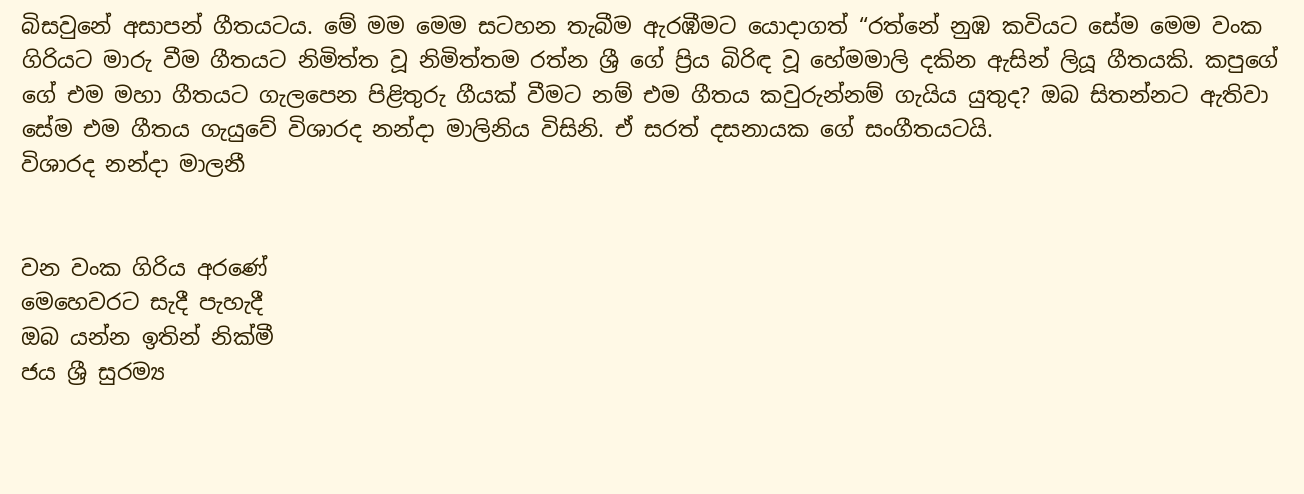බිසවුනේ අසාපන් ගීතයටය. මේ මම මෙම සටහන තැබීම ඇරඹීමට යොදාගත් “රත්නේ නුඹ කවියට සේම මෙම වංක ගිරියට මාරු වීම ගීතයට නිමිත්ත වූ නිමිත්තම රත්න ශ්‍රී ගේ ප්‍රිය බිරිඳ වූ හේමමාලි දකින ඇසින් ලියූ ගීතයකි. කපුගේ ගේ එම මහා ගීතයට ගැලපෙන පිළිතුරු ගීයක් වීමට නම් එම ගීතය කවුරුන්නම් ගැයිය යුතුද? ඔබ සිතන්නට ඇතිවා සේම එම ගීතය ගැයුවේ විශාරද නන්දා මාලිනිය විසිනි. ඒ සරත් දසනායක ගේ සංගීතයටයි.
විශාරද නන්දා මාලනී


වන වංක ගිරිය අරණේ
මෙහෙවරට සැදී පැහැදී
ඔබ යන්න ඉතින් නික්මී
ජය ශ්‍රී සුරම්‍ය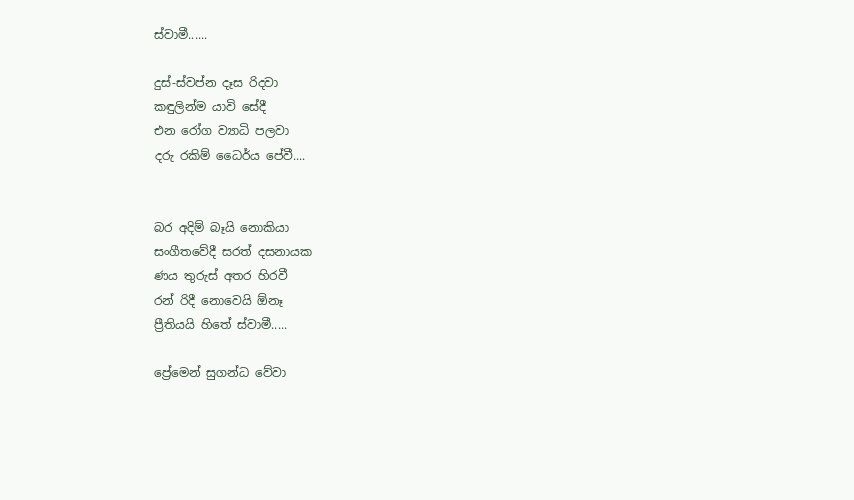ස්වාමී......

දුස්-ස්වප්න දෑස රිදවා
කඳුලින්ම යාවි සේදී
එන රෝග ව්‍යාධි පලවා
දරු රකිම් ධෛර්ය පේවී....


බර අදිම් බෑයි නොකියා
සංගීතවේදී සරත් දසනායක
ණය තුරුස් අතර හිරවී
රන් රිදී නොවෙයි ඕනෑ
ප්‍රීතියයි හිතේ ස්වාමී.....

ප්‍රේමෙන් සුගන්ධ වේවා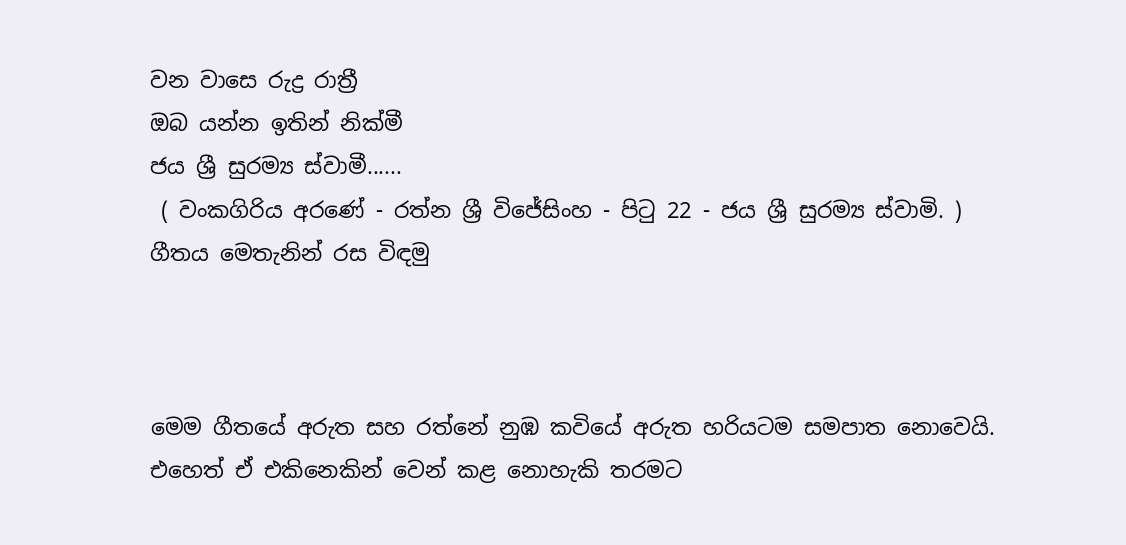වන වාසෙ රුද්‍ර රාත්‍රී
ඔබ යන්න ඉතින් නික්මී
ජය ශ්‍රී සුරම්‍ය ස්වාමී......
 ( වංකගිරිය අරණේ - රත්න ශ්‍රී විජේසිංහ - පිටු 22 - ජය ශ්‍රී සුරම්‍ය ස්වාමි. )
ගීතය මෙතැනින් රස විඳමු



මෙම ගීතයේ අරුත සහ රත්නේ නුඹ කවියේ අරුත හරියටම සමපාත නොවෙයි. එහෙත් ඒ එකිනෙකින් වෙන් කළ නොහැකි තරමට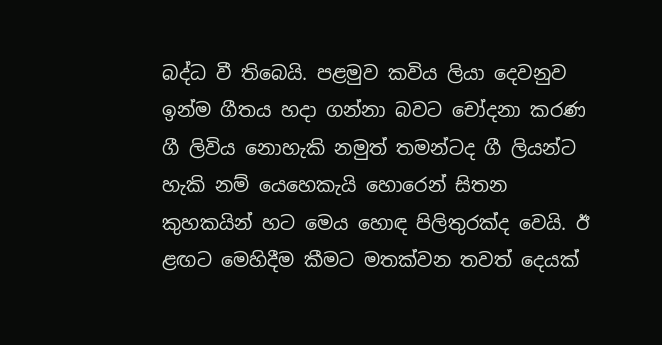බද්ධ වී තිබෙයි. පළමුව කවිය ලියා දෙවනුව ඉන්ම ගීතය හදා ගන්නා බවට චෝදනා කරණ ගී ලිවිය නොහැකි නමුත් තමන්ටද ගී ලියන්ට හැකි නම් යෙහෙකැයි හොරෙන් සිතන කුහකයින් හට මෙය හොඳ පිලිතුරක්ද වෙයි. ඊ ළඟට මෙහිදීම කීමට මතක්වන තවත් දෙයක්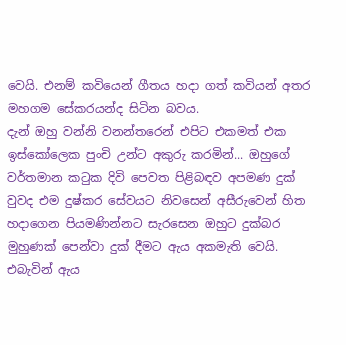වෙයි. එනම් කවියෙන් ගීතය හදා ගත් කවියන් අතර මහගම සේකරයන්ද සිටින බවය.
දැන් ඔහු වන්නි වනන්තරෙන් එපිට එකමත් එක ඉස්කෝලෙක පුංචි උන්ට අකුරු කරමින්... ඔහුගේ වර්තමාන කටුක දිවි පෙවත පිළිබඳව අපමණ දුක් වුවද එම දුෂ්කර සේවයට නිවසෙන් අසීරුවෙන් හිත හදාගෙන පියමණින්නට සැරසෙන ඔහුට දුක්බර මුහුණක් පෙන්වා දුක් දීමට ඇය අකමැති වෙයි. එබැවින් ඇය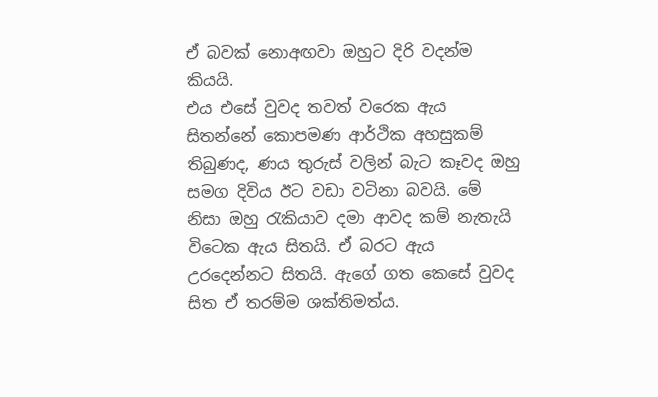ඒ බවක් නොඅඟවා ඔහුට දිරි වදන්ම කියයි.
එය එසේ වුවද තවත් වරෙක ඇය සිතන්නේ කොපමණ ආර්ථික අහසුකම් තිබුණද, ණය තුරුස් වලින් බැට කෑවද ඔහු සමග දිවිය ඊට වඩා වටිනා බවයි. මේ නිසා ඔහු රැකියාව දමා ආවද කම් නැතැයි විටෙක ඇය සිතයි. ඒ බරට ඇය උරදෙන්නට සිතයි. ඇගේ ගත කෙසේ වුවද සිත ඒ තරම්ම ශක්තිමත්ය.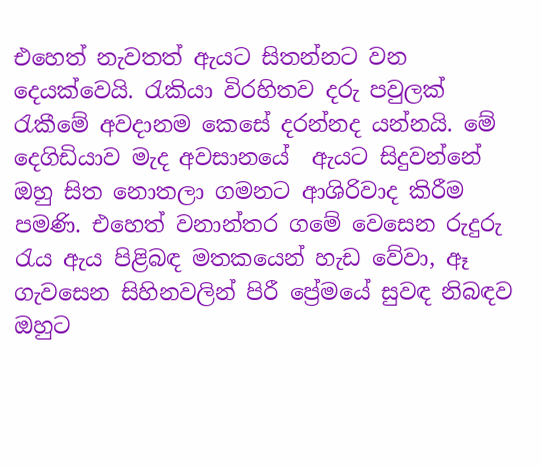එහෙත් නැවතත් ඇයට සිතන්නට වන දෙයක්වෙයි. රැකියා විරහිතව දරු පවුලක් රැකීමේ අවදානම කෙසේ දරන්නද යන්නයි. මේ දෙගිඩියාව මැද අවසානයේ  ඇයට සිදුවන්නේ ඔහු සිත නොතලා ගමනට ආශිරිවාද කිරීම පමණි. එහෙත් වනාන්තර ගමේ වෙසෙන රුදුරු රැය ඇය පිළිබඳ මතකයෙන් හැඩ වේවා, ඈ ගැවසෙන සිහිනවලින් පිරී ප්‍රේමයේ සුවඳ නිබඳව ඔහුට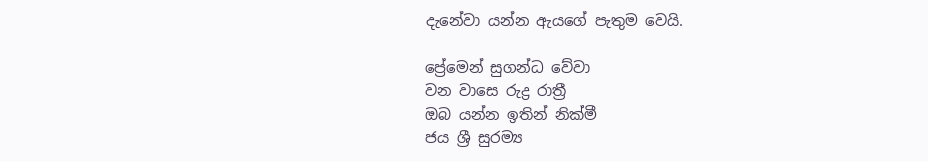දැනේවා යන්න ඇයගේ පැතුම වෙයි.

ප්‍රේමෙන් සුගන්ධ වේවා
වන වාසෙ රුද්‍ර රාත්‍රී
ඔබ යන්න ඉතින් නික්මී
ජය ශ්‍රී සුරම්‍ය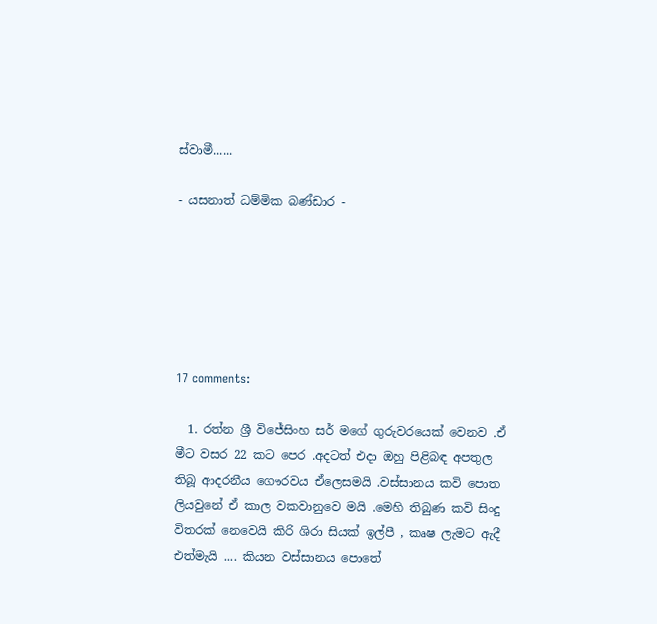ස්වාමී......

- යසනාත් ධම්මික බණ්ඩාර -






17 comments:

  1. රත්න ශ්‍රී විජේසිංහ සර් මගේ ගුරුවරයෙක් වෙනව .ඒ මීට වසර 22 කට පෙර .අදටත් එදා ඔහු පිළිබඳ අපතුල තිබූ ආදරනීය ගෞරවය ඒලෙසමයි .වස්සානය කවි පොත ලියවුනේ ඒ කාල වකවානුවෙ මයි .මෙහි තිබුණ කවි සිංදු විතරක් නෙවෙයි කිරි ශිරා සියක් ඉල්පී , කෘෂ ලැමට ඇදී එත්මැයි .... කියන වස්සානය පොතේ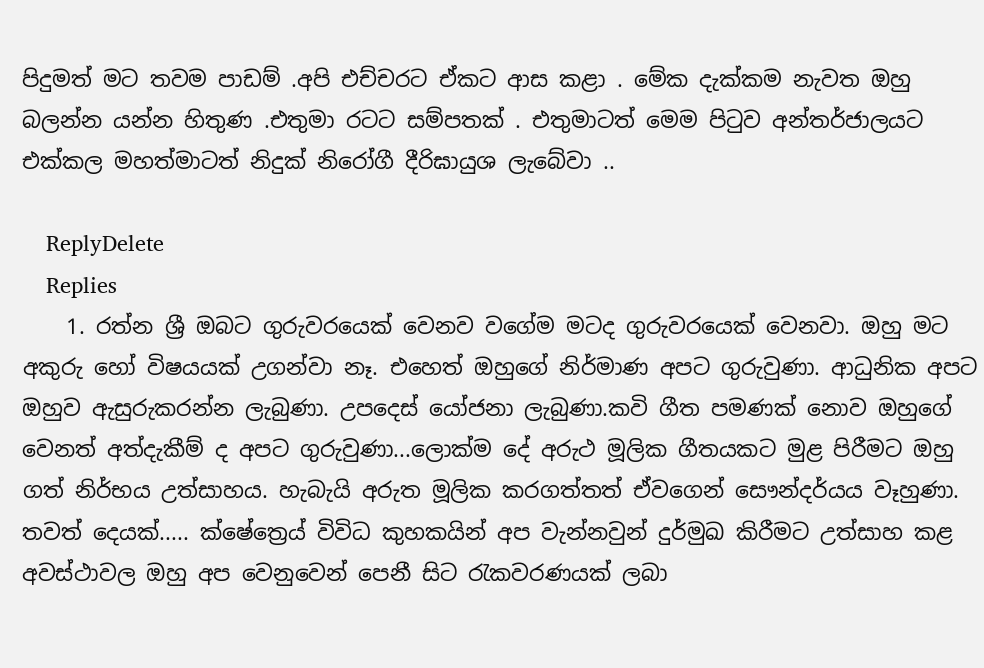පිදුමත් මට තවම පාඩම් .අපි එච්චරට ඒකට ආස කළා . මේක දැක්කම නැවත ඔහු බලන්න යන්න හිතුණ .එතුමා රටට සම්පතක් . එතුමාටත් මෙම පිටුව අන්තර්ජාලයට එක්කල මහත්මාටත් නිදුක් නිරෝගී දීරිඝායුශ ලැබේවා ..

    ReplyDelete
    Replies
    1. රත්න ශ්‍රී ඔබට ගුරුවරයෙක් වෙනව වගේම මටද ගුරුවරයෙක් වෙනවා. ඔහු මට අකුරු හෝ විෂයයක් උගන්වා නෑ. එහෙත් ඔහුගේ නිර්මාණ අපට ගුරුවුණා. ආධුනික අපට ඔහුව ඇසුරුකරන්න ලැබුණා. උපදෙස් යෝජනා ලැබුණා.කවි ගීත පමණක් නොව ඔහුගේ වෙනත් අත්දැකීම් ද අපට ගුරුවුණා...ලොක්ම දේ අරුථ මූලික ගීතයකට මුළ පිරීමට ඔහු ගත් නිර්භය උත්සාහය. හැබැයි අරුත මූලික කරගත්තත් ඒවගෙන් සෞන්දර්යය වෑහුණා. තවත් දෙයක්..... ක්ෂේත්‍රෙය් විවිධ කුහකයින් අප වැන්නවුන් දුර්මුඛ කිරීමට උත්සාහ කළ අවස්ථාවල ඔහු අප වෙනුවෙන් පෙනී සිට රැකවරණයක් ලබා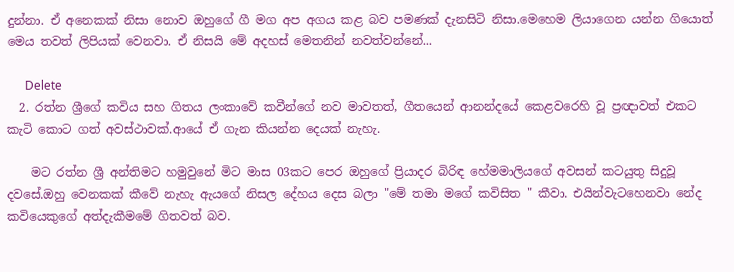දුන්නා. ඒ අනෙකක් නිසා නොව ඔහුගේ ගී මග අප අගය කළ බව පමණක් දැනසිටි නිසා.මෙහෙම ලියාගෙන යන්න ගියොත් මෙය තවත් ලිපියක් වෙනවා. ඒ නිසයි මේ අදහස් මෙතනින් නවත්වන්නේ...

      Delete
  2. රත්න ශ්‍රීගේ කවිය සහ ගිතය ලංකාවේ කවීන්ගේ නව මාවතත්, ගීතයෙන් ආනන්දයේ කෙළවරෙහි වූ ප්‍රඥාවත් එකට කැටි කොට ගත් අවස්ථාවක්.ආයේ ඒ ගැන කියන්න දෙයක් නැහැ.

    මට රත්න ශ්‍රී අන්තිමට හමුවුනේ මිට මාස 03කට පෙර ඔහුගේ ප්‍රියාදර බිරිඳ හේමමාලියගේ අවසන් කටයුතු සිදුවූ දවසේ.ඔහු වෙනකක් කීවේ නැහැ ඇයගේ නිසල දේහය දෙස බලා "මේ තමා මගේ කවිසිත " කීවා. එයින්වැටහෙනවා නේද කවියෙකුගේ අත්දැකීමමේ ගිතවත් බව.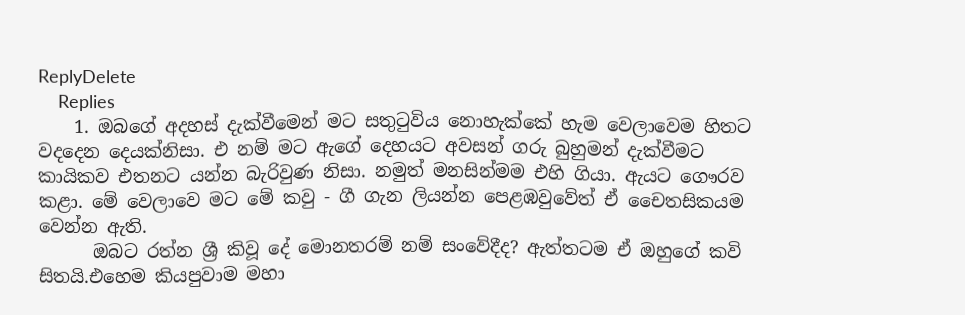ReplyDelete
    Replies
    1. ඔබගේ අදහස් දැක්වීමෙන් මට සතුටුවිය නොහැක්කේ හැම වෙලාවෙම හිතට වදදෙන දෙයක්නිසා. එ නම් මට ඇගේ දෙහයට අවසන් ගරු බුහුමන් දැක්වීමට කායිකව එතනට යන්න බැරිවුණ නිසා. නමුත් මනසින්මම එහි ගියා. ඇයට ගෞරව කළා. මේ වෙලාවෙ මට මේ කවු - ගී ගැන ලියන්න පෙළඹවුවේත් ඒ චෛතසිකයම වෙන්න ඇති.
      ඔබට රත්න ශ්‍රී කිවූ දේ මොනතරම් නම් සංවේදීද? ඇත්තටම ඒ ඔහුගේ කවි සිතයි.එහෙම කියපුවාම මහා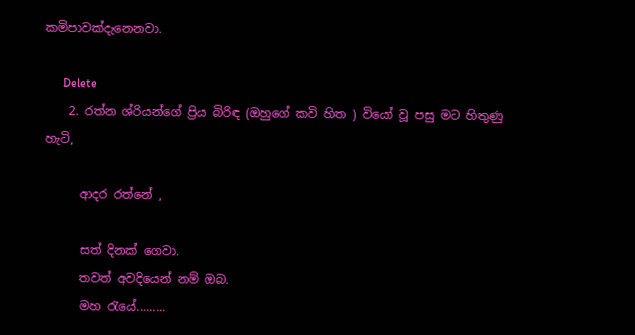කමිපාවක්දැනෙනවා.

      Delete
    2. රත්න ශ්රියන්ගේ ප්‍රිය බිරිඳ (ඔහුගේ කවි හිත ) වියෝ වූ පසු මට හිතුණු හැටි,

      ආදර රත්නේ ,

      සත් දිනක් ගෙවා.
      තවත් අවදියෙන් නම් ඔබ.
      මහ රැයේ.........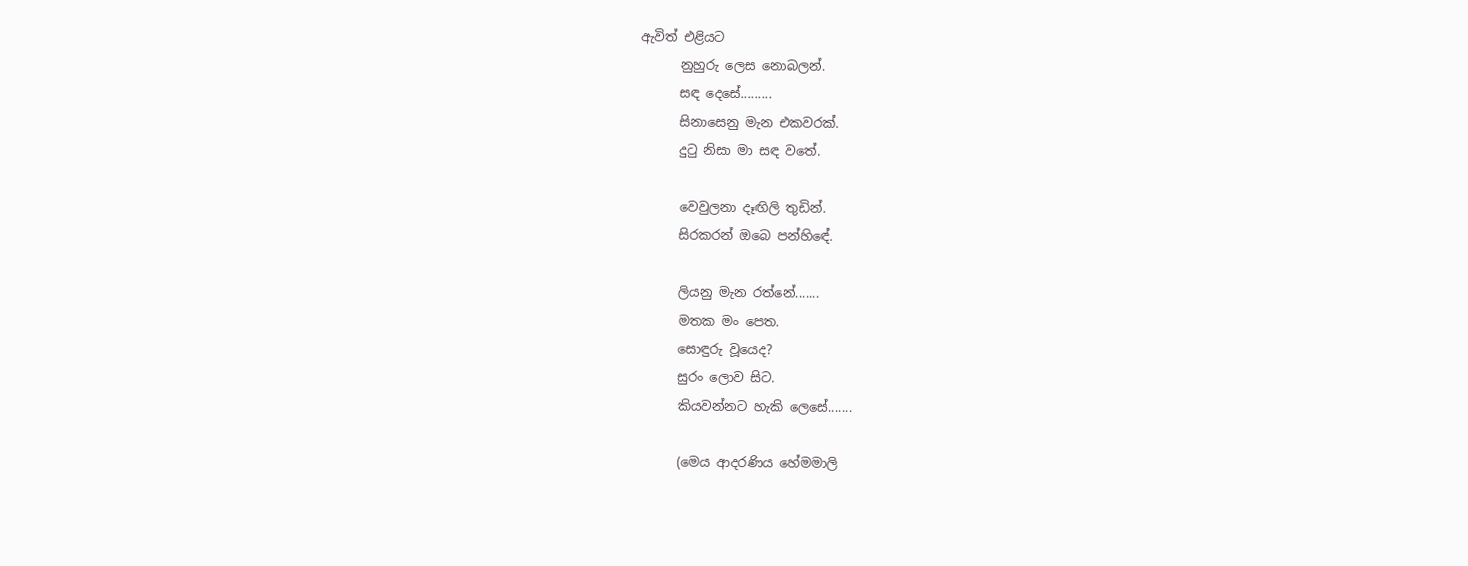ඇවිත් එළියට
      නුහුරු ලෙස නොබලන්.
      සඳ දෙසේ.........
      සිනාසෙනු මැන එකවරක්.
      දුටු නිසා මා සඳ වතේ.

      වෙවුලනා දෑඟිලි තුඩින්.
      සිරකරන් ඔබෙ පන්හිඳේ.

      ලියනු මැන රත්නේ.......
      මතක මං පෙත.
      සොඳුරු වූයෙද?
      සුරං ලොව සිට.
      කියවන්නට හැකි ලෙසේ.......

      (මෙය ආදරණිය හේමමාලි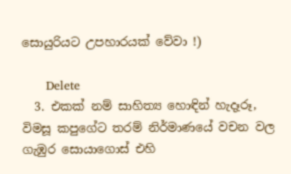සොයුරියට උපහාරයක් වේවා !)

      Delete
  3. එකක් නම් සාහිත්‍ය හොඳින් හැදෑරූ, විමසූ කපුගේට තරම් නිර්මාණයේ වචන වල ගැඹුර සොයාගොස් එහි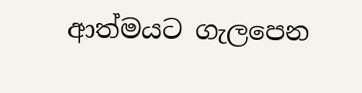ආත්මයට ගැලපෙන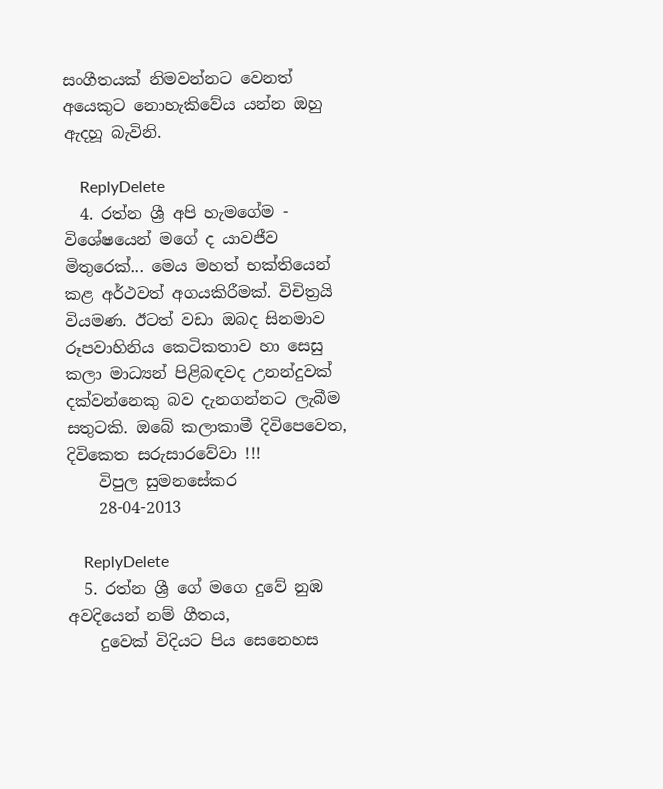සංගීතයක් නිමවන්නට වෙනත් අයෙකුට නොහැකිවේය යන්න ඔහු ඇදහූ බැවිනි.

    ReplyDelete
  4. රත්න ශ්‍රී අපි හැමගේම - විශේෂයෙන් මගේ ද යාවජීව මිතුරෙක්... මෙය මහත් භක්තියෙන් කළ අර්ථවත් අගයකිරීමක්. විචිත්‍රයි වියමණ. ඊටත් වඩා ඔබද සිනමාව රූපවාහිනිය කෙටිකතාව හා සෙසු කලා මාධ්‍යන් පිළිබඳවද උනන්දුවක් දක්වන්නෙකු බව දැනගන්නට ලැබීම සතුටකි. ඔබේ කලාකාමී දිවිපෙවෙත, දිවිකෙත සරුසාරවේවා !!!
    විපුල සුමනසේකර
    28-04-2013

    ReplyDelete
  5. රත්න ශ්‍රී ගේ මගෙ දුවේ නුඹ අවදියෙන් නම් ගීතය,
    දුවෙක් විදියට පිය සෙනෙහස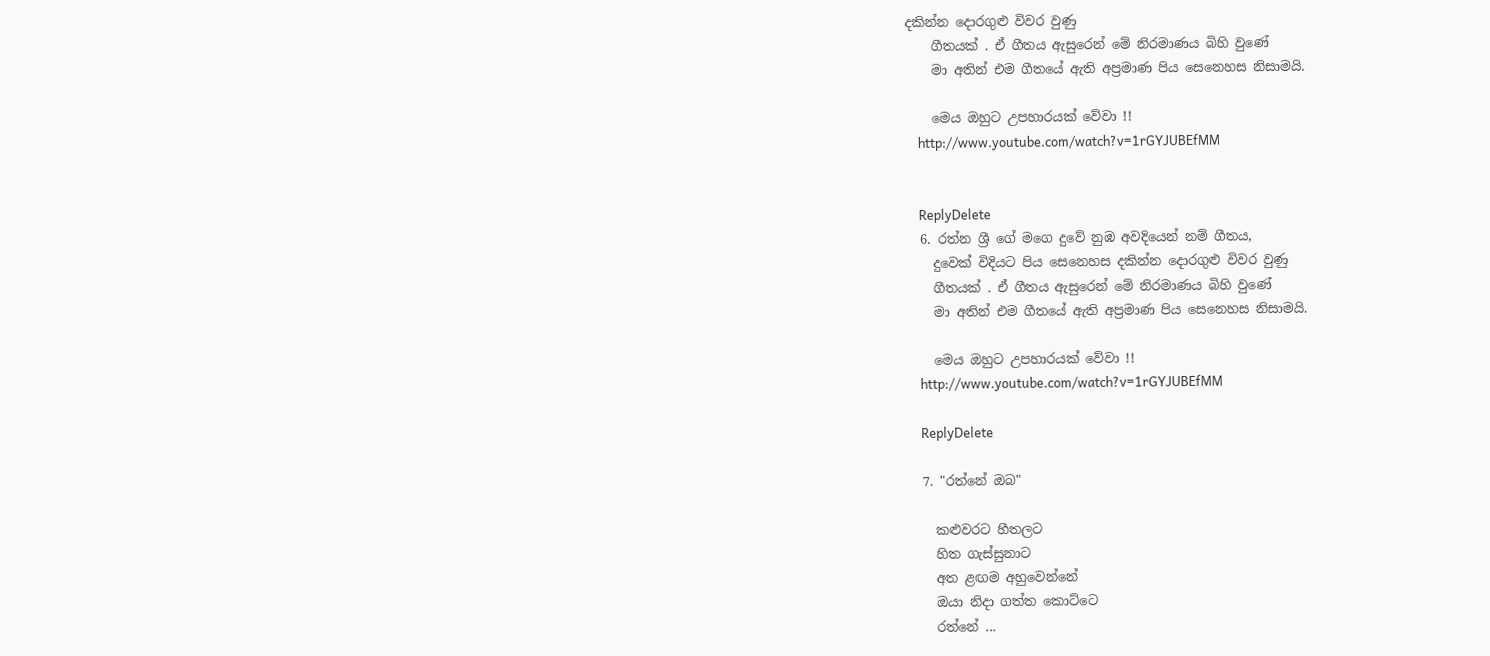දකින්න දොරගුළු විවර වුණු
    ගීතයක් . ඒ ගීතය ඇසුරෙන් මේ නිරමාණය බිහි වුණේ
    මා අතින් එම ගීතයේ ඇති අප්‍රමාණ පිය සෙනෙහස නිසාමයි.

    මෙය ඔහුට උපහාරයක් වේවා !!
    http://www.youtube.com/watch?v=1rGYJUBEfMM


    ReplyDelete
  6. රත්න ශ්‍රී ගේ මගෙ දුවේ නුඹ අවදියෙන් නම් ගීතය,
    දුවෙක් විදියට පිය සෙනෙහස දකින්න දොරගුළු විවර වුණු
    ගීතයක් . ඒ ගීතය ඇසුරෙන් මේ නිරමාණය බිහි වුණේ
    මා අතින් එම ගීතයේ ඇති අප්‍රමාණ පිය සෙනෙහස නිසාමයි.

    මෙය ඔහුට උපහාරයක් වේවා !!
    http://www.youtube.com/watch?v=1rGYJUBEfMM

    ReplyDelete

  7. "රත්නේ ඔබ"

    කළුවරට හීතලට
    හිත ගැස්සුනාට
    අත ළඟම අහුවෙන්නේ
    ඔයා නිදා ගත්ත කොට්ටෙ
    රත්නේ ...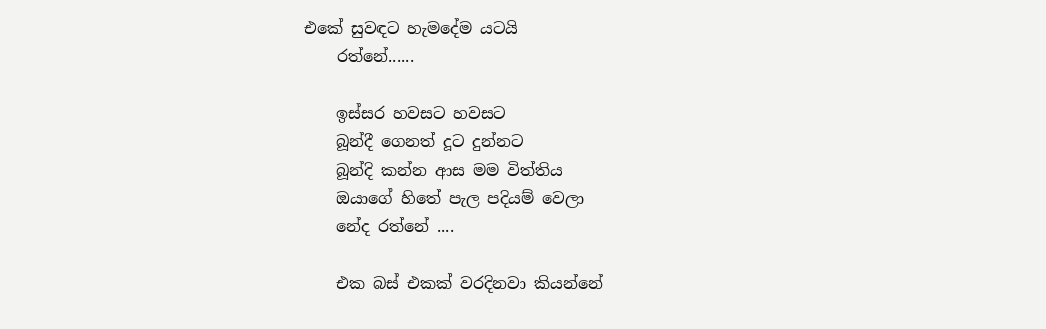එකේ සුවඳට හැමදේම යටයි
    රත්නේ......

    ඉස්සර හවසට හවසට
    බූන්දී ගෙනත් දූට දුන්නට
    බූන්දි කන්න ආස මම විත්තිය
    ඔයාගේ හිතේ පැල පදියම් වෙලා
    නේද රත්නේ ....

    එක බස් එකක් වරදිනවා කියන්නේ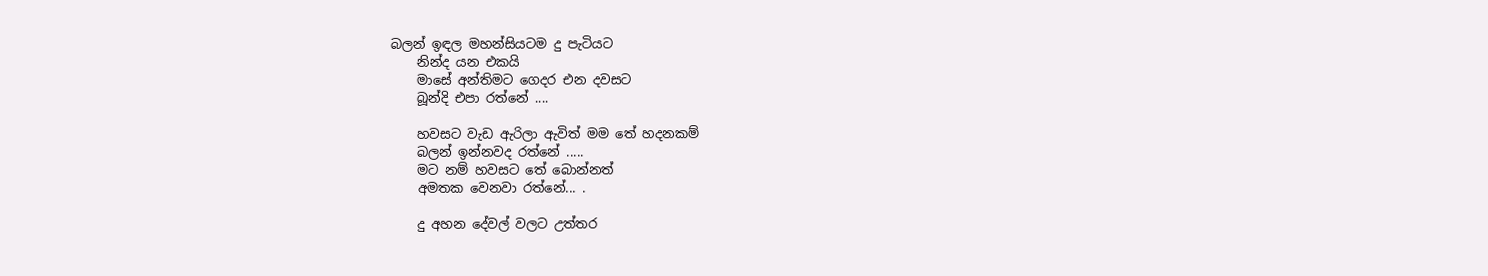බලන් ඉඳල මහන්සියටම දු පැටියට
    නින්ද යන එකයි
    මාසේ අන්තිමට ගෙදර එන දවසට
    බූන්දි එපා රත්නේ ....

    හවසට වැඩ ඇරිලා ඇවිත් මම තේ හදනකම්
    බලන් ඉන්නවද රත්නේ .....
    මට නම් හවසට තේ බොන්නත්
    අමතක වෙනවා රත්නේ... .

    දු අහන දේවල් වලට උත්තර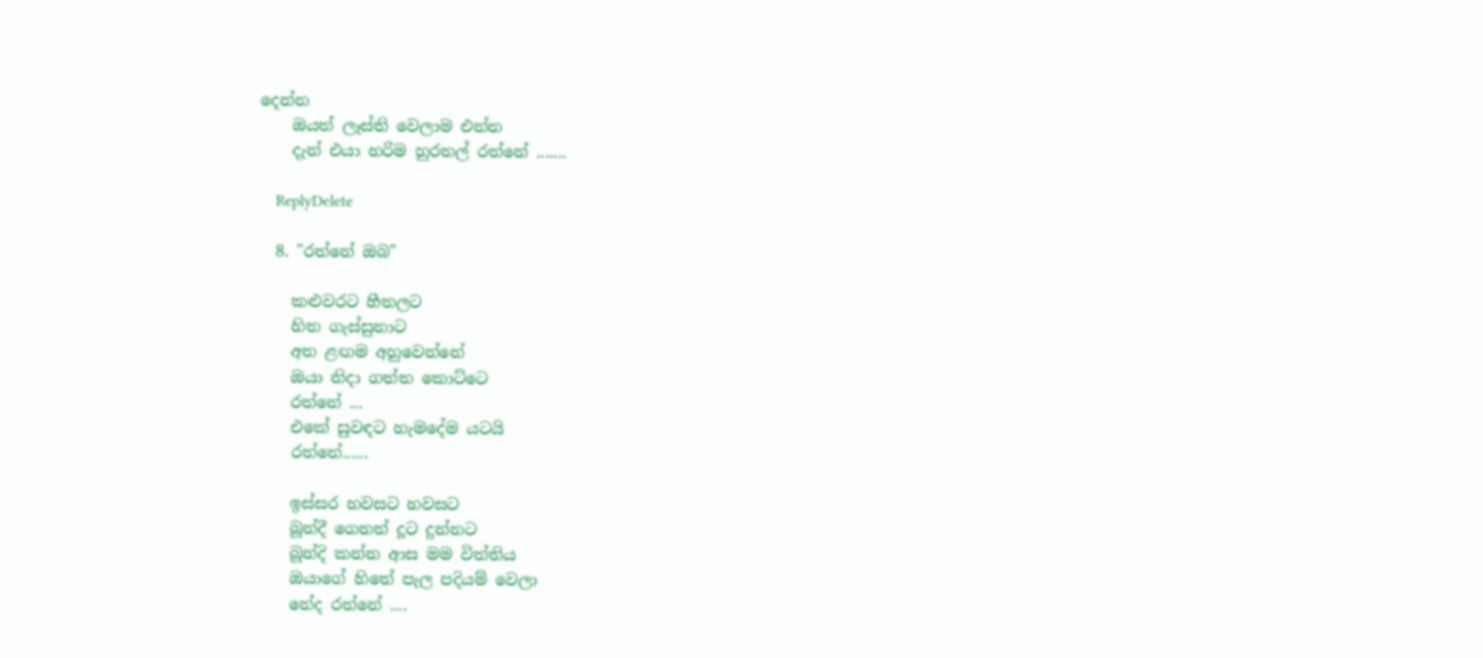දෙන්න
    ඔයත් ලෑස්ති වෙලාම එන්න
    දැන් එයා හරිම හුරතල් රත්නේ .......

    ReplyDelete

  8. "රත්නේ ඔබ"

    කළුවරට හීතලට
    හිත ගැස්සුනාට
    අත ළඟම අහුවෙන්නේ
    ඔයා නිදා ගත්ත කොට්ටෙ
    රත්නේ ...
    එකේ සුවඳට හැමදේම යටයි
    රත්නේ......

    ඉස්සර හවසට හවසට
    බූන්දී ගෙනත් දූට දුන්නට
    බූන්දි කන්න ආස මම විත්තිය
    ඔයාගේ හිතේ පැල පදියම් වෙලා
    නේද රත්නේ ....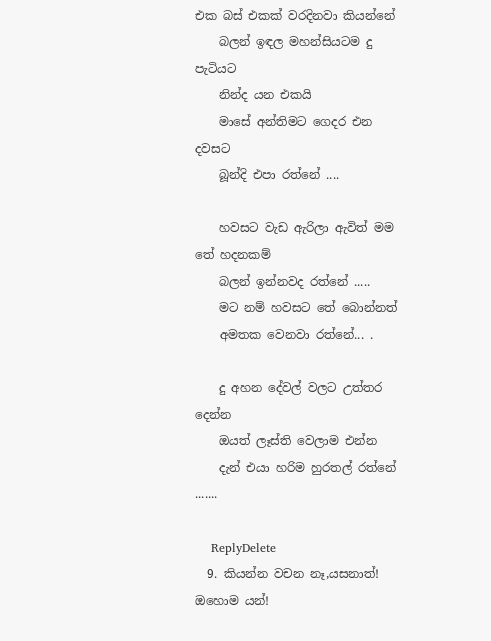එක බස් එකක් වරදිනවා කියන්නේ
    බලන් ඉඳල මහන්සියටම දු පැටියට
    නින්ද යන එකයි
    මාසේ අන්තිමට ගෙදර එන දවසට
    බූන්දි එපා රත්නේ ....

    හවසට වැඩ ඇරිලා ඇවිත් මම තේ හදනකම්
    බලන් ඉන්නවද රත්නේ .....
    මට නම් හවසට තේ බොන්නත්
    අමතක වෙනවා රත්නේ... .

    දු අහන දේවල් වලට උත්තර දෙන්න
    ඔයත් ලෑස්ති වෙලාම එන්න
    දැන් එයා හරිම හුරතල් රත්නේ .......

    ReplyDelete
  9. කියන්න වචන නෑ,යසනාත්! ඔහොම යන්!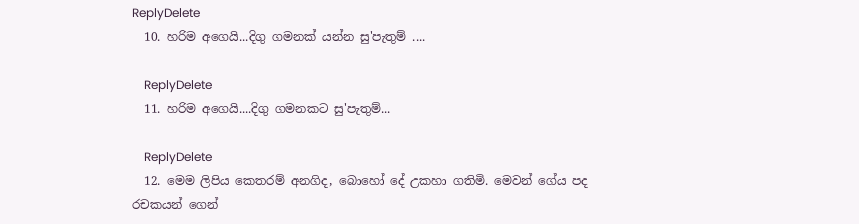ReplyDelete
  10. හරිම අගෙයි...දිගු ගමනක් යන්න සු'පැතුම් ....

    ReplyDelete
  11. හරිම අගෙයි....දිගු ගමනකට සු'පැතුම්...

    ReplyDelete
  12. මෙම ලිපිය කෙතරම් අනගිද, බොහෝ දේ උකහා ගතිමි. මෙවන් ගේය පද රචකයන් ගෙන්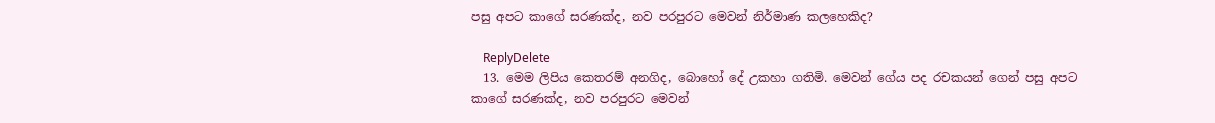පසු අපට කාගේ සරණක්ද, නව පරපුරට මෙවන් නිර්මාණ කලහෙකිද?

    ReplyDelete
  13. මෙම ලිපිය කෙතරම් අනගිද, බොහෝ දේ උකහා ගතිමි. මෙවන් ගේය පද රචකයන් ගෙන් පසු අපට කාගේ සරණක්ද, නව පරපුරට මෙවන්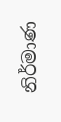නිර්මාණ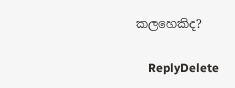කලහෙකිද?

    ReplyDelete